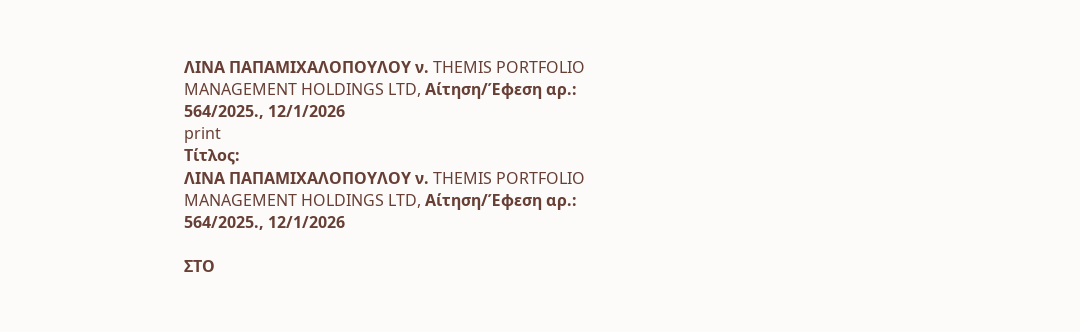ΛΙΝΑ ΠΑΠΑΜΙΧΑΛΟΠΟΥΛΟΥ ν. THEMIS PORTFOLIO MANAGEMENT HOLDINGS LTD, Αίτηση/Έφεση αρ.: 564/2025., 12/1/2026
print
Τίτλος:
ΛΙΝΑ ΠΑΠΑΜΙΧΑΛΟΠΟΥΛΟΥ ν. THEMIS PORTFOLIO MANAGEMENT HOLDINGS LTD, Αίτηση/Έφεση αρ.: 564/2025., 12/1/2026

ΣΤΟ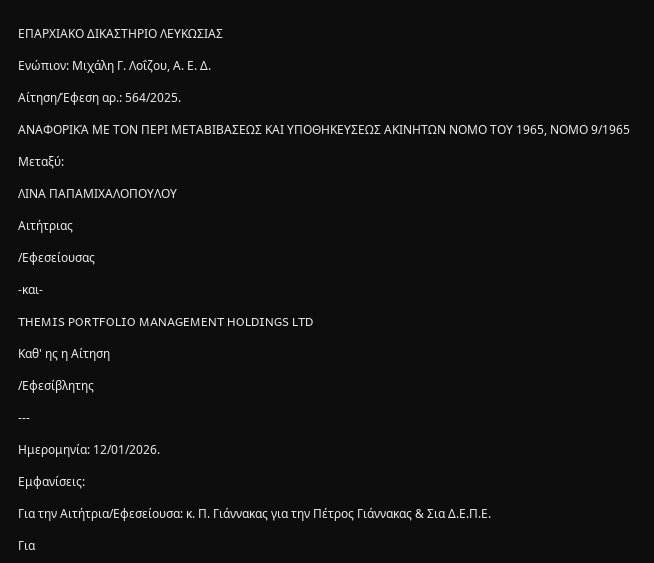ΕΠΑΡΧΙΑΚΟ ΔΙΚΑΣΤΗΡΙΟ ΛΕΥΚΩΣΙΑΣ

Ενώπιον: Μιχάλη Γ. Λοΐζου, Α. Ε. Δ.

Αίτηση/Έφεση αρ.: 564/2025.

ΑΝΑΦΟΡΙΚΆ ΜΕ ΤΟΝ ΠΕΡΙ ΜΕΤΑΒΙΒΑΣΕΩΣ ΚΑΙ ΥΠΟΘΗΚΕΥΣΕΩΣ ΑΚΙΝΗΤΩΝ ΝΟΜΟ ΤΟΥ 1965, ΝΟΜΟ 9/1965

Μεταξύ:

ΛΙΝΑ ΠΑΠΑΜΙΧΑΛΟΠΟΥΛΟΥ

Αιτήτριας

/Εφεσείουσας

-και-

THEMIS PORTFOLIO MANAGEMENT HOLDINGS LTD

Καθ' ης η Αίτηση

/Εφεσίβλητης

---

Ημερομηνία: 12/01/2026.

Εμφανίσεις:

Για την Αιτήτρια/Εφεσείουσα: κ. Π. Γιάννακας για την Πέτρος Γιάννακας & Σια Δ.Ε.Π.Ε.

Για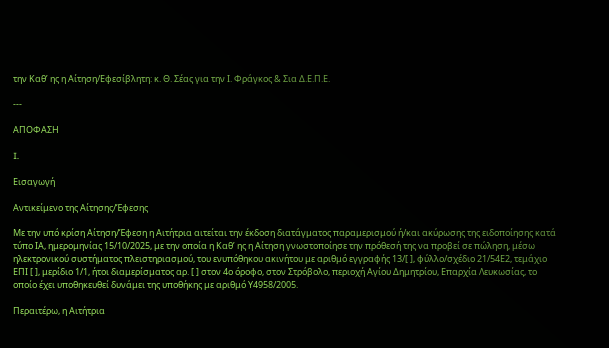την Καθ’ ης η Αίτηση/Εφεσίβλητη: κ. Θ. Σέας για την Ι. Φράγκος & Σια Δ.Ε.Π.Ε.

---

ΑΠΟΦΑΣΗ

I.

Εισαγωγή

Αντικείμενο της Αίτησης/Έφεσης

Με την υπό κρίση Αίτηση/Έφεση η Αιτήτρια αιτείται την έκδοση διατάγματος παραμερισμού ή/και ακύρωσης της ειδοποίησης κατά τύπο ΙΑ, ημερομηνίας 15/10/2025, με την οποία η Καθ’ ης η Αίτηση γνωστοποίησε την πρόθεσή της να προβεί σε πώληση, μέσω ηλεκτρονικού συστήματος πλειστηριασμού, του ενυπόθηκου ακινήτου με αριθμό εγγραφής 13/[ ], φύλλο/σχέδιο 21/54Ε2, τεμάχιο ΕΠΙ [ ], μερίδιο 1/1, ήτοι διαμερίσματος αρ. [ ] στον 4ο όροφο, στον Στρόβολο, περιοχή Αγίου Δημητρίου, Επαρχία Λευκωσίας, το οποίο έχει υποθηκευθεί δυνάμει της υποθήκης με αριθμό Υ4958/2005.

Περαιτέρω, η Αιτήτρια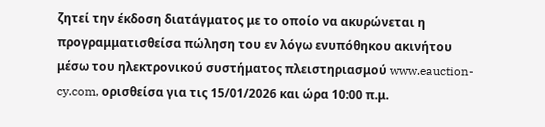ζητεί την έκδοση διατάγματος με το οποίο να ακυρώνεται η προγραμματισθείσα πώληση του εν λόγω ενυπόθηκου ακινήτου μέσω του ηλεκτρονικού συστήματος πλειστηριασμού www.eauction-cy.com, ορισθείσα για τις 15/01/2026 και ώρα 10:00 π.μ.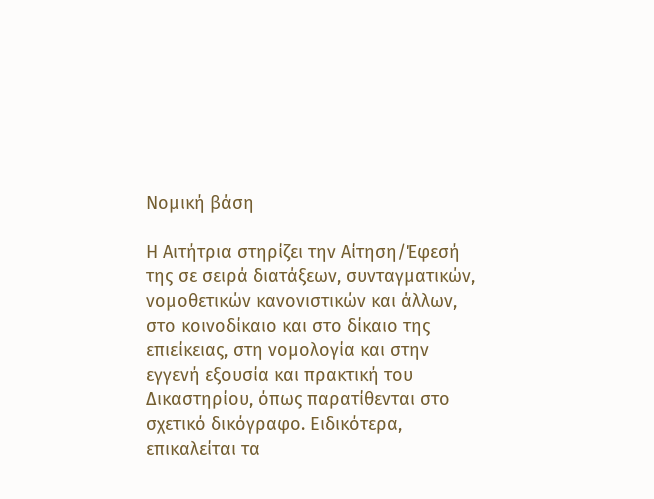Νομική βάση

Η Αιτήτρια στηρίζει την Αίτηση/Έφεσή της σε σειρά διατάξεων, συνταγματικών, νομοθετικών κανονιστικών και άλλων, στο κοινοδίκαιο και στο δίκαιο της επιείκειας, στη νομολογία και στην εγγενή εξουσία και πρακτική του Δικαστηρίου, όπως παρατίθενται στο σχετικό δικόγραφο. Ειδικότερα, επικαλείται τα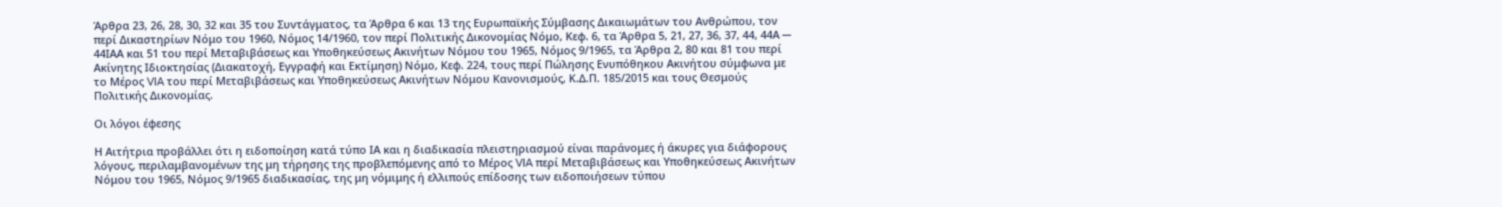Άρθρα 23, 26, 28, 30, 32 και 35 του Συντάγματος, τα Άρθρα 6 και 13 της Ευρωπαϊκής Σύμβασης Δικαιωμάτων του Ανθρώπου, τον περί Δικαστηρίων Νόμο του 1960, Νόμος 14/1960, τον περί Πολιτικής Δικονομίας Νόμο, Κεφ. 6, τα Άρθρα 5, 21, 27, 36, 37, 44, 44Α ─ 44ΙΑΑ και 51 του περί Μεταβιβάσεως και Υποθηκεύσεως Ακινήτων Νόμου του 1965, Νόμος 9/1965, τα Άρθρα 2, 80 και 81 του περί Ακίνητης Ιδιοκτησίας (Διακατοχή, Εγγραφή και Εκτίμηση) Νόμο, Κεφ. 224, τους περί Πώλησης Ενυπόθηκου Ακινήτου σύμφωνα με το Μέρος VIA του περί Μεταβιβάσεως και Υποθηκεύσεως Ακινήτων Νόμου Κανονισμούς, Κ.Δ.Π. 185/2015 και τους Θεσμούς Πολιτικής Δικονομίας.

Οι λόγοι έφεσης

Η Αιτήτρια προβάλλει ότι η ειδοποίηση κατά τύπο ΙΑ και η διαδικασία πλειστηριασμού είναι παράνομες ή άκυρες για διάφορους λόγους, περιλαμβανομένων της μη τήρησης της προβλεπόμενης από το Μέρος VIA περί Μεταβιβάσεως και Υποθηκεύσεως Ακινήτων Νόμου του 1965, Νόμος 9/1965 διαδικασίας, της μη νόμιμης ή ελλιπούς επίδοσης των ειδοποιήσεων τύπου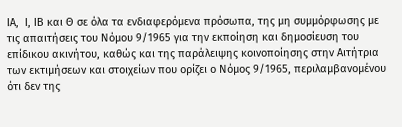ΙΑ,  Ι, ΙΒ και Θ σε όλα τα ενδιαφερόμενα πρόσωπα, της μη συμμόρφωσης με τις απαιτήσεις του Νόμου 9/1965 για την εκποίηση και δημοσίευση του επίδικου ακινήτου, καθώς και της παράλειψης κοινοποίησης στην Αιτήτρια των εκτιμήσεων και στοιχείων που ορίζει ο Νόμος 9/1965, περιλαμβανομένου ότι δεν της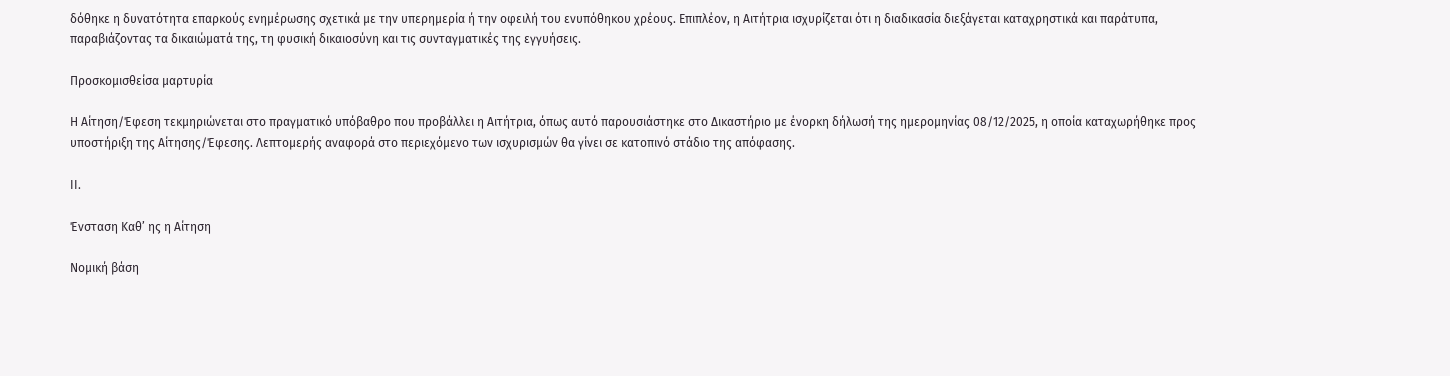δόθηκε η δυνατότητα επαρκούς ενημέρωσης σχετικά με την υπερημερία ή την οφειλή του ενυπόθηκου χρέους. Επιπλέον, η Αιτήτρια ισχυρίζεται ότι η διαδικασία διεξάγεται καταχρηστικά και παράτυπα, παραβιάζοντας τα δικαιώματά της, τη φυσική δικαιοσύνη και τις συνταγματικές της εγγυήσεις.

Προσκομισθείσα μαρτυρία

Η Αίτηση/Έφεση τεκμηριώνεται στο πραγματικό υπόβαθρο που προβάλλει η Αιτήτρια, όπως αυτό παρουσιάστηκε στο Δικαστήριο με ένορκη δήλωσή της ημερομηνίας 08/12/2025, η οποία καταχωρήθηκε προς υποστήριξη της Αίτησης/Έφεσης. Λεπτομερής αναφορά στο περιεχόμενο των ισχυρισμών θα γίνει σε κατοπινό στάδιο της απόφασης.

ΙΙ.

Ένσταση Καθ’ ης η Αίτηση

Νομική βάση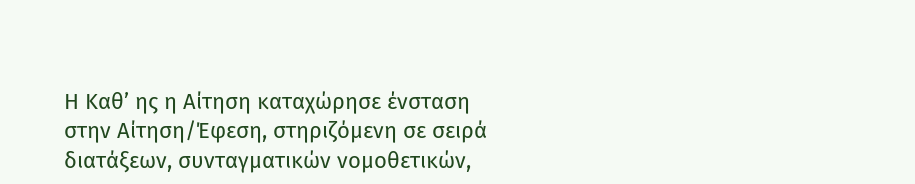Η Καθ’ ης η Αίτηση καταχώρησε ένσταση στην Αίτηση/Έφεση, στηριζόμενη σε σειρά διατάξεων, συνταγματικών νομοθετικών,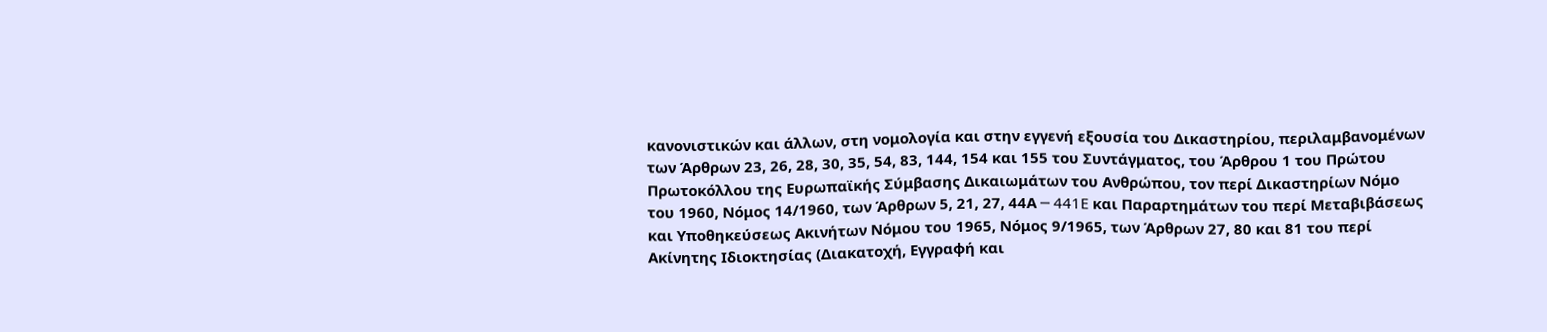κανονιστικών και άλλων, στη νομολογία και στην εγγενή εξουσία του Δικαστηρίου, περιλαμβανομένων των Άρθρων 23, 26, 28, 30, 35, 54, 83, 144, 154 και 155 του Συντάγματος, του Άρθρου 1 του Πρώτου Πρωτοκόλλου της Ευρωπαϊκής Σύμβασης Δικαιωμάτων του Ανθρώπου, τον περί Δικαστηρίων Νόμο του 1960, Νόμος 14/1960, των Άρθρων 5, 21, 27, 44Α ─ 441E και Παραρτημάτων του περί Μεταβιβάσεως και Υποθηκεύσεως Ακινήτων Νόμου του 1965, Νόμος 9/1965, των Άρθρων 27, 80 και 81 του περί Ακίνητης Ιδιοκτησίας (Διακατοχή, Εγγραφή και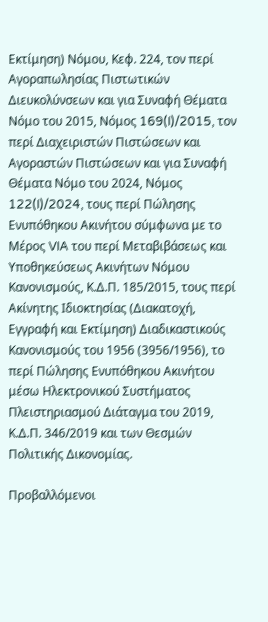Εκτίμηση) Νόμου, Κεφ. 224, τον περί Αγοραπωλησίας Πιστωτικών Διευκολύνσεων και για Συναφή Θέματα Νόμο του 2015, Νόμος 169(I)/2015, τον περί Διαχειριστών Πιστώσεων και Αγοραστών Πιστώσεων και για Συναφή Θέματα Νόμο του 2024, Νόμος 122(I)/2024, τους περί Πώλησης Ενυπόθηκου Ακινήτου σύμφωνα με το Μέρος VIA του περί Μεταβιβάσεως και Υποθηκεύσεως Ακινήτων Νόμου Κανονισμούς, Κ.Δ.Π. 185/2015, τους περί Ακίνητης Ιδιοκτησίας (Διακατοχή, Εγγραφή και Εκτίμηση) Διαδικαστικούς Κανονισμούς του 1956 (3956/1956), το περί Πώλησης Ενυπόθηκου Ακινήτου μέσω Ηλεκτρονικού Συστήματος Πλειστηριασμού Διάταγμα του 2019, Κ.Δ.Π. 346/2019 και των Θεσμών Πολιτικής Δικονομίας.

Προβαλλόμενοι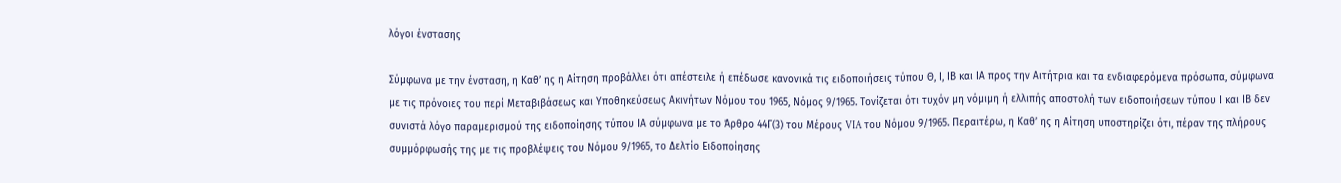λόγοι ένστασης

Σύμφωνα με την ένσταση, η Καθ’ ης η Αίτηση προβάλλει ότι απέστειλε ή επέδωσε κανονικά τις ειδοποιήσεις τύπου Θ, Ι, ΙΒ και ΙΑ προς την Αιτήτρια και τα ενδιαφερόμενα πρόσωπα, σύμφωνα με τις πρόνοιες του περί Μεταβιβάσεως και Υποθηκεύσεως Ακινήτων Νόμου του 1965, Νόμος 9/1965. Τονίζεται ότι τυχόν μη νόμιμη ή ελλιπής αποστολή των ειδοποιήσεων τύπου Ι και ΙΒ δεν συνιστά λόγο παραμερισμού της ειδοποίησης τύπου ΙΑ σύμφωνα με το Άρθρο 44Γ(3) του Μέρους VIA του Νόμου 9/1965. Περαιτέρω, η Καθ’ ης η Αίτηση υποστηρίζει ότι, πέραν της πλήρους συμμόρφωσής της με τις προβλέψεις του Νόμου 9/1965, το Δελτίο Ειδοποίησης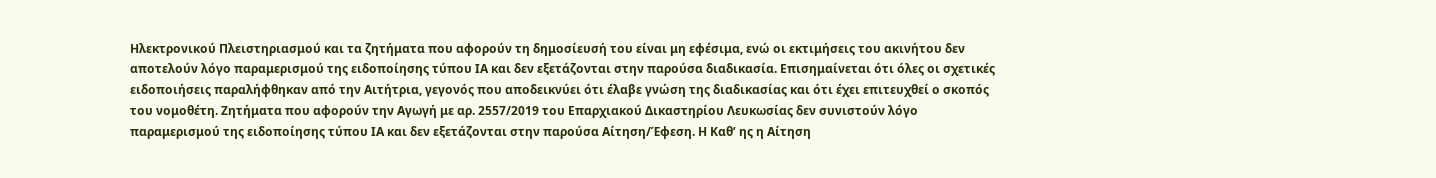Ηλεκτρονικού Πλειστηριασμού και τα ζητήματα που αφορούν τη δημοσίευσή του είναι μη εφέσιμα, ενώ οι εκτιμήσεις του ακινήτου δεν αποτελούν λόγο παραμερισμού της ειδοποίησης τύπου ΙΑ και δεν εξετάζονται στην παρούσα διαδικασία. Επισημαίνεται ότι όλες οι σχετικές ειδοποιήσεις παραλήφθηκαν από την Αιτήτρια, γεγονός που αποδεικνύει ότι έλαβε γνώση της διαδικασίας και ότι έχει επιτευχθεί ο σκοπός του νομοθέτη. Ζητήματα που αφορούν την Αγωγή με αρ. 2557/2019 του Επαρχιακού Δικαστηρίου Λευκωσίας δεν συνιστούν λόγο παραμερισμού της ειδοποίησης τύπου ΙΑ και δεν εξετάζονται στην παρούσα Αίτηση/Έφεση. Η Καθ’ ης η Αίτηση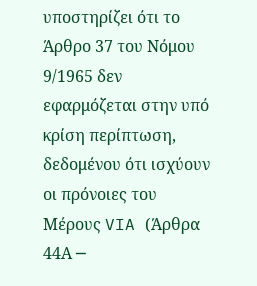υποστηρίζει ότι το Άρθρο 37 του Νόμου 9/1965 δεν εφαρμόζεται στην υπό κρίση περίπτωση, δεδομένου ότι ισχύουν οι πρόνοιες του Μέρους VIA (Άρθρα 44Α ─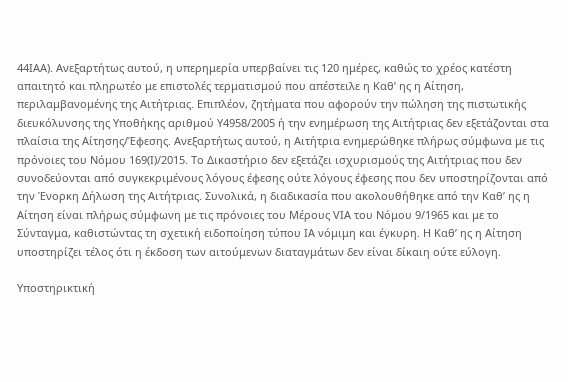44ΙΑΑ). Ανεξαρτήτως αυτού, η υπερημερία υπερβαίνει τις 120 ημέρες, καθώς το χρέος κατέστη απαιτητό και πληρωτέο με επιστολές τερματισμού που απέστειλε η Καθ’ ης η Αίτηση, περιλαμβανομένης της Αιτήτριας. Επιπλέον, ζητήματα που αφορούν την πώληση της πιστωτικής διευκόλυνσης της Υποθήκης αριθμού Υ4958/2005 ή την ενημέρωση της Αιτήτριας δεν εξετάζονται στα πλαίσια της Αίτησης/Έφεσης. Ανεξαρτήτως αυτού, η Αιτήτρια ενημερώθηκε πλήρως σύμφωνα με τις πρόνοιες του Νόμου 169(I)/2015. Το Δικαστήριο δεν εξετάζει ισχυρισμούς της Αιτήτριας που δεν συνοδεύονται από συγκεκριμένους λόγους έφεσης ούτε λόγους έφεσης που δεν υποστηρίζονται από την Ένορκη Δήλωση της Αιτήτριας. Συνολικά, η διαδικασία που ακολουθήθηκε από την Καθ’ ης η Αίτηση είναι πλήρως σύμφωνη με τις πρόνοιες του Μέρους VIA του Νόμου 9/1965 και με το Σύνταγμα, καθιστώντας τη σχετική ειδοποίηση τύπου ΙΑ νόμιμη και έγκυρη. Η Καθ’ ης η Αίτηση υποστηρίζει τέλος ότι η έκδοση των αιτούμενων διαταγμάτων δεν είναι δίκαιη ούτε εύλογη.

Υποστηρικτική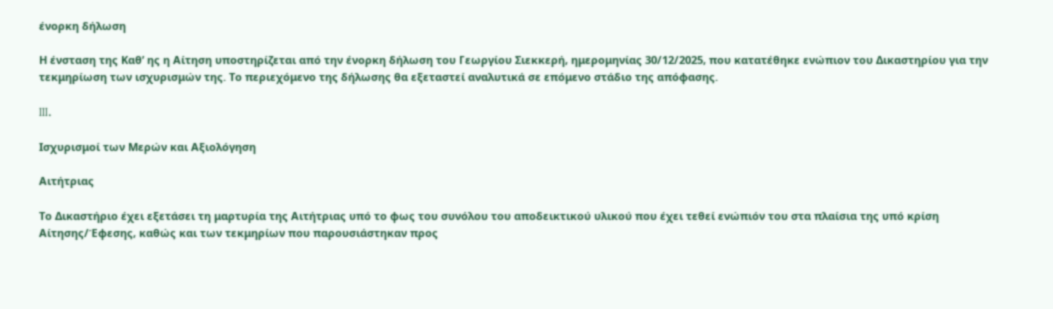ένορκη δήλωση

Η ένσταση της Καθ’ ης η Αίτηση υποστηρίζεται από την ένορκη δήλωση του Γεωργίου Σιεκκερή, ημερομηνίας 30/12/2025, που κατατέθηκε ενώπιον του Δικαστηρίου για την τεκμηρίωση των ισχυρισμών της. Το περιεχόμενο της δήλωσης θα εξεταστεί αναλυτικά σε επόμενο στάδιο της απόφασης.

III.

Ισχυρισμοί των Μερών και Αξιολόγηση

Αιτήτριας

Το Δικαστήριο έχει εξετάσει τη μαρτυρία της Αιτήτριας υπό το φως του συνόλου του αποδεικτικού υλικού που έχει τεθεί ενώπιόν του στα πλαίσια της υπό κρίση Αίτησης/Έφεσης, καθώς και των τεκμηρίων που παρουσιάστηκαν προς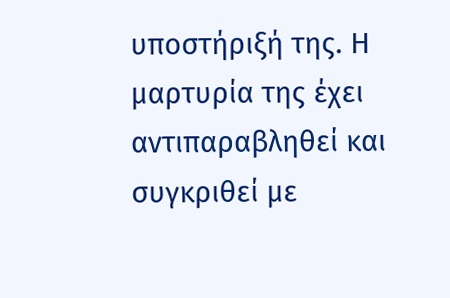υποστήριξή της. Η μαρτυρία της έχει αντιπαραβληθεί και συγκριθεί με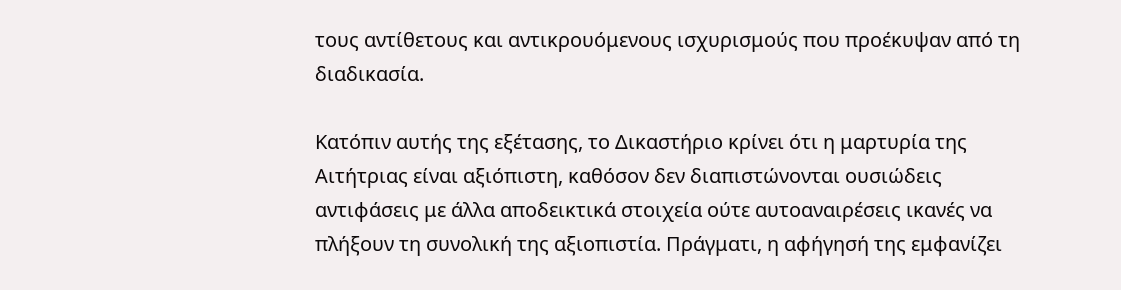τους αντίθετους και αντικρουόμενους ισχυρισμούς που προέκυψαν από τη διαδικασία.

Κατόπιν αυτής της εξέτασης, το Δικαστήριο κρίνει ότι η μαρτυρία της Αιτήτριας είναι αξιόπιστη, καθόσον δεν διαπιστώνονται ουσιώδεις αντιφάσεις με άλλα αποδεικτικά στοιχεία ούτε αυτοαναιρέσεις ικανές να πλήξουν τη συνολική της αξιοπιστία. Πράγματι, η αφήγησή της εμφανίζει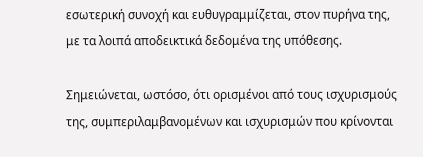εσωτερική συνοχή και ευθυγραμμίζεται, στον πυρήνα της, με τα λοιπά αποδεικτικά δεδομένα της υπόθεσης.

Σημειώνεται, ωστόσο, ότι ορισμένοι από τους ισχυρισμούς της, συμπεριλαμβανομένων και ισχυρισμών που κρίνονται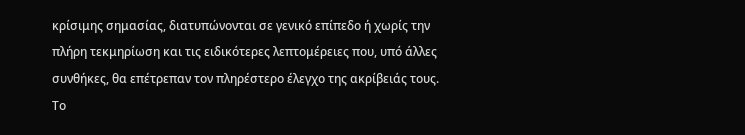κρίσιμης σημασίας, διατυπώνονται σε γενικό επίπεδο ή χωρίς την πλήρη τεκμηρίωση και τις ειδικότερες λεπτομέρειες που, υπό άλλες συνθήκες, θα επέτρεπαν τον πληρέστερο έλεγχο της ακρίβειάς τους. Το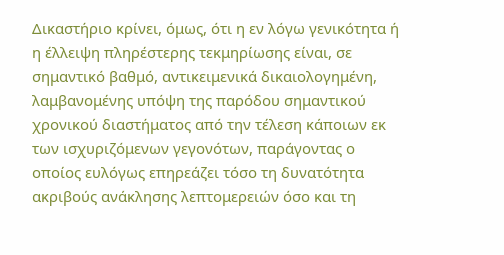Δικαστήριο κρίνει, όμως, ότι η εν λόγω γενικότητα ή η έλλειψη πληρέστερης τεκμηρίωσης είναι, σε σημαντικό βαθμό, αντικειμενικά δικαιολογημένη, λαμβανομένης υπόψη της παρόδου σημαντικού χρονικού διαστήματος από την τέλεση κάποιων εκ των ισχυριζόμενων γεγονότων, παράγοντας ο οποίος ευλόγως επηρεάζει τόσο τη δυνατότητα ακριβούς ανάκλησης λεπτομερειών όσο και τη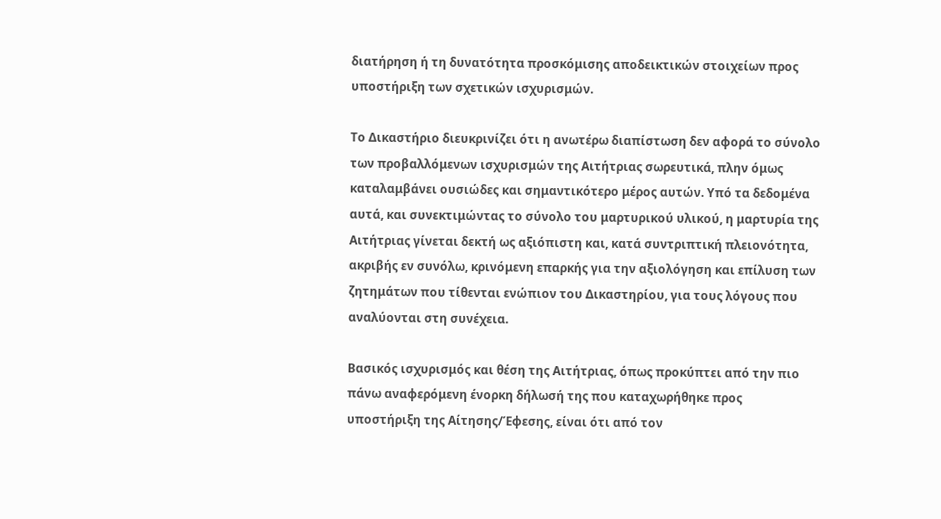διατήρηση ή τη δυνατότητα προσκόμισης αποδεικτικών στοιχείων προς υποστήριξη των σχετικών ισχυρισμών.

Το Δικαστήριο διευκρινίζει ότι η ανωτέρω διαπίστωση δεν αφορά το σύνολο των προβαλλόμενων ισχυρισμών της Αιτήτριας σωρευτικά, πλην όμως καταλαμβάνει ουσιώδες και σημαντικότερο μέρος αυτών. Υπό τα δεδομένα αυτά, και συνεκτιμώντας το σύνολο του μαρτυρικού υλικού, η μαρτυρία της Αιτήτριας γίνεται δεκτή ως αξιόπιστη και, κατά συντριπτική πλειονότητα, ακριβής εν συνόλω, κρινόμενη επαρκής για την αξιολόγηση και επίλυση των ζητημάτων που τίθενται ενώπιον του Δικαστηρίου, για τους λόγους που αναλύονται στη συνέχεια.

Βασικός ισχυρισμός και θέση της Αιτήτριας, όπως προκύπτει από την πιο πάνω αναφερόμενη ένορκη δήλωσή της που καταχωρήθηκε προς υποστήριξη της Αίτησης/Έφεσης, είναι ότι από τον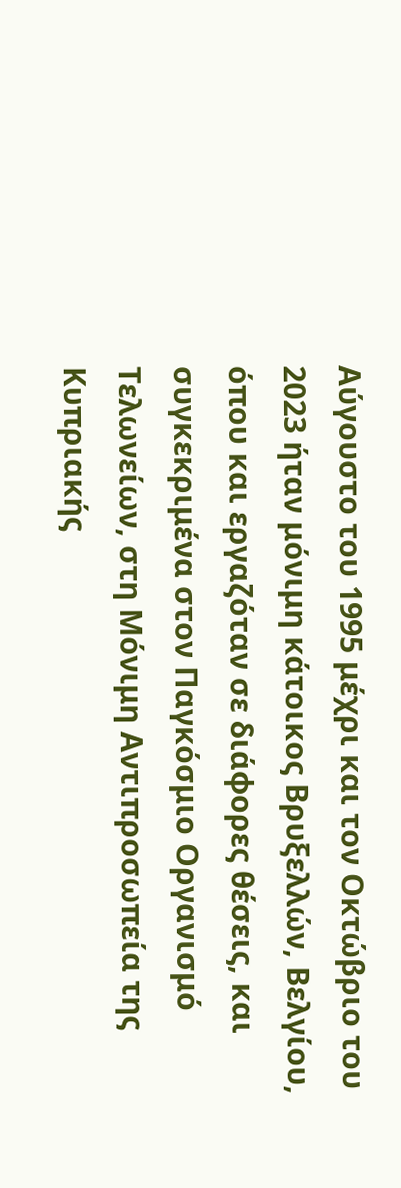Αύγουστο του 1995 μέχρι και τον Οκτώβριο του 2023 ήταν μόνιμη κάτοικος Βρυξελλών, Βελγίου, όπου και εργαζόταν σε διάφορες θέσεις, και συγκεκριμένα στον Παγκόσμιο Οργανισμό Τελωνείων, στη Μόνιμη Αντιπροσωπεία της Κυπριακής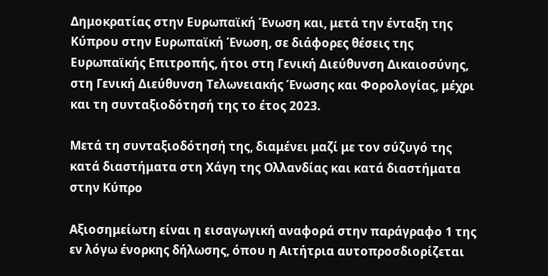Δημοκρατίας στην Ευρωπαϊκή Ένωση και, μετά την ένταξη της Κύπρου στην Ευρωπαϊκή Ένωση, σε διάφορες θέσεις της Ευρωπαϊκής Επιτροπής, ήτοι στη Γενική Διεύθυνση Δικαιοσύνης, στη Γενική Διεύθυνση Τελωνειακής Ένωσης και Φορολογίας, μέχρι και τη συνταξιοδότησή της το έτος 2023.

Μετά τη συνταξιοδότησή της, διαμένει μαζί με τον σύζυγό της κατά διαστήματα στη Χάγη της Ολλανδίας και κατά διαστήματα στην Κύπρο

Αξιοσημείωτη είναι η εισαγωγική αναφορά στην παράγραφο 1 της εν λόγω ένορκης δήλωσης, όπου η Αιτήτρια αυτοπροσδιορίζεται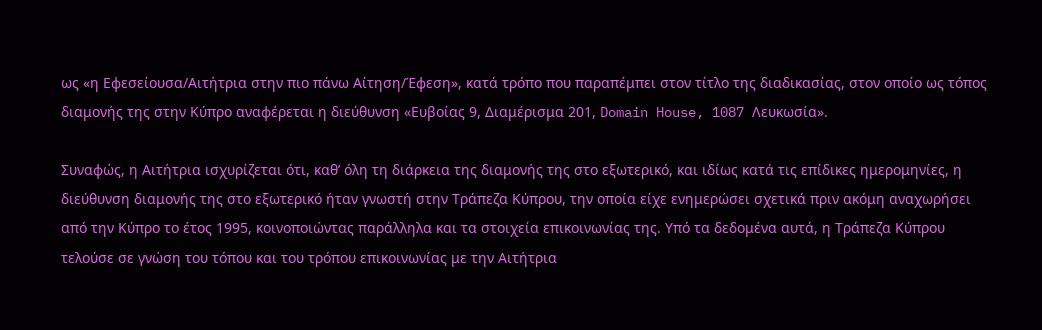ως «η Εφεσείουσα/Αιτήτρια στην πιο πάνω Αίτηση/Έφεση», κατά τρόπο που παραπέμπει στον τίτλο της διαδικασίας, στον οποίο ως τόπος διαμονής της στην Κύπρο αναφέρεται η διεύθυνση «Ευβοίας 9, Διαμέρισμα 201, Domain House, 1087 Λευκωσία».

Συναφώς, η Αιτήτρια ισχυρίζεται ότι, καθ’ όλη τη διάρκεια της διαμονής της στο εξωτερικό, και ιδίως κατά τις επίδικες ημερομηνίες, η διεύθυνση διαμονής της στο εξωτερικό ήταν γνωστή στην Τράπεζα Κύπρου, την οποία είχε ενημερώσει σχετικά πριν ακόμη αναχωρήσει από την Κύπρο το έτος 1995, κοινοποιώντας παράλληλα και τα στοιχεία επικοινωνίας της. Υπό τα δεδομένα αυτά, η Τράπεζα Κύπρου τελούσε σε γνώση του τόπου και του τρόπου επικοινωνίας με την Αιτήτρια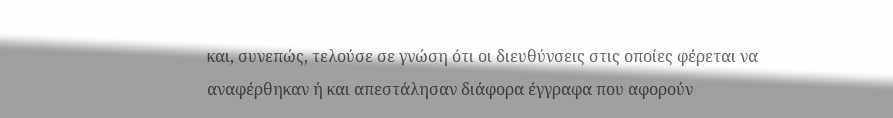και, συνεπώς, τελούσε σε γνώση ότι οι διευθύνσεις στις οποίες φέρεται να αναφέρθηκαν ή και απεστάλησαν διάφορα έγγραφα που αφορούν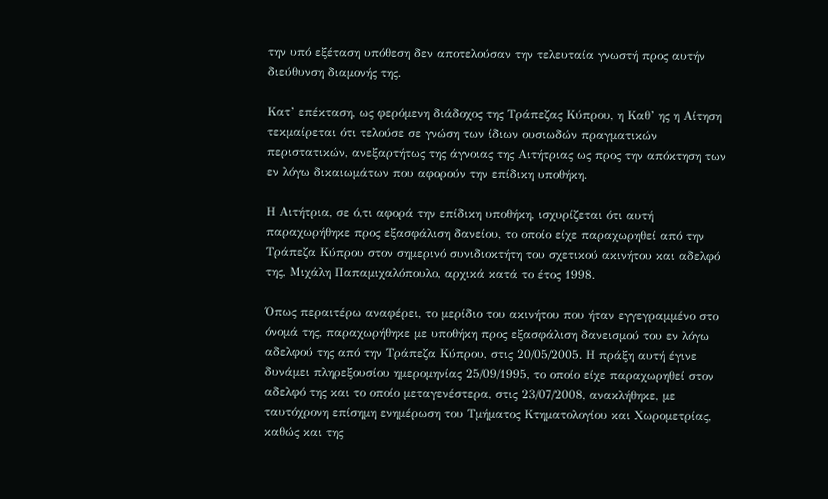την υπό εξέταση υπόθεση δεν αποτελούσαν την τελευταία γνωστή προς αυτήν διεύθυνση διαμονής της.

Κατ’ επέκταση, ως φερόμενη διάδοχος της Τράπεζας Κύπρου, η Καθ’ ης η Αίτηση τεκμαίρεται ότι τελούσε σε γνώση των ίδιων ουσιωδών πραγματικών περιστατικών, ανεξαρτήτως της άγνοιας της Αιτήτριας ως προς την απόκτηση των εν λόγω δικαιωμάτων που αφορούν την επίδικη υποθήκη.

Η Αιτήτρια, σε ό,τι αφορά την επίδικη υποθήκη, ισχυρίζεται ότι αυτή παραχωρήθηκε προς εξασφάλιση δανείου, το οποίο είχε παραχωρηθεί από την Τράπεζα Κύπρου στον σημερινό συνιδιοκτήτη του σχετικού ακινήτου και αδελφό της, Μιχάλη Παπαμιχαλόπουλο, αρχικά κατά το έτος 1998.

Όπως περαιτέρω αναφέρει, το μερίδιο του ακινήτου που ήταν εγγεγραμμένο στο όνομά της, παραχωρήθηκε με υποθήκη προς εξασφάλιση δανεισμού του εν λόγω αδελφού της από την Τράπεζα Κύπρου, στις 20/05/2005. Η πράξη αυτή έγινε δυνάμει πληρεξουσίου ημερομηνίας 25/09/1995, το οποίο είχε παραχωρηθεί στον αδελφό της και το οποίο μεταγενέστερα, στις 23/07/2008, ανακλήθηκε, με ταυτόχρονη επίσημη ενημέρωση του Τμήματος Κτηματολογίου και Χωρομετρίας, καθώς και της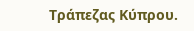Τράπεζας Κύπρου.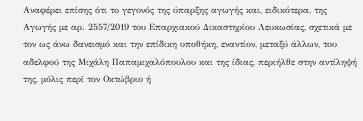Αναφέρει επίσης ότι το γεγονός της ύπαρξης αγωγής και, ειδικότερα, της Αγωγής με αρ. 2557/2019 του Επαρχιακού Δικαστηρίου Λευκωσίας, σχετικά με τον ως άνω δανεισμό και την επίδικη υποθήκη, εναντίον, μεταξύ άλλων, του αδελφού της Μιχάλη Παπαμιχαλόπουλου και της ίδιας, περιήλθε στην αντίληψή της, μόλις περί τον Οκτώβριο ή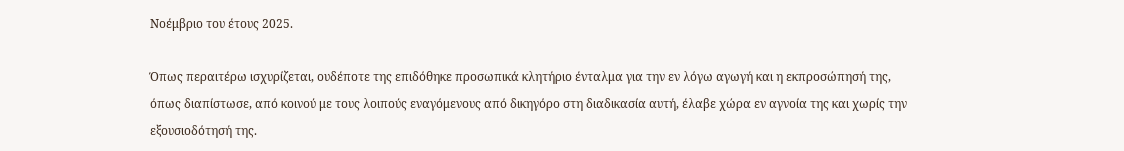Νοέμβριο του έτους 2025.

Όπως περαιτέρω ισχυρίζεται, ουδέποτε της επιδόθηκε προσωπικά κλητήριο ένταλμα για την εν λόγω αγωγή και η εκπροσώπησή της, όπως διαπίστωσε, από κοινού με τους λοιπούς εναγόμενους από δικηγόρο στη διαδικασία αυτή, έλαβε χώρα εν αγνοία της και χωρίς την εξουσιοδότησή της.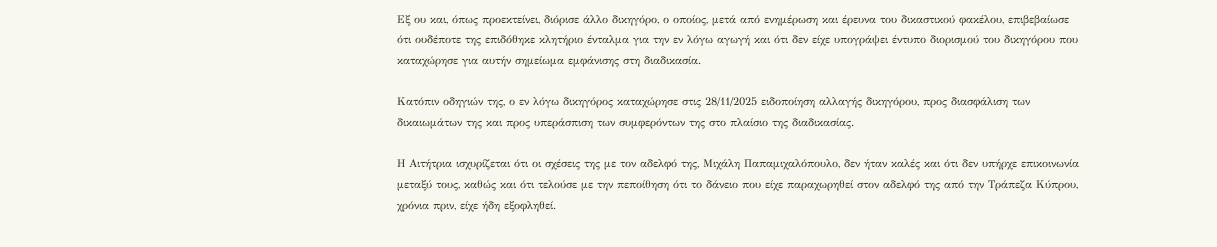Εξ ου και, όπως προεκτείνει, διόρισε άλλο δικηγόρο, ο οποίος, μετά από ενημέρωση και έρευνα του δικαστικού φακέλου, επιβεβαίωσε ότι ουδέποτε της επιδόθηκε κλητήριο ένταλμα για την εν λόγω αγωγή και ότι δεν είχε υπογράψει έντυπο διορισμού του δικηγόρου που καταχώρησε για αυτήν σημείωμα εμφάνισης στη διαδικασία.

Κατόπιν οδηγιών της, ο εν λόγω δικηγόρος καταχώρησε στις 28/11/2025 ειδοποίηση αλλαγής δικηγόρου, προς διασφάλιση των δικαιωμάτων της και προς υπεράσπιση των συμφερόντων της στο πλαίσιο της διαδικασίας.

Η Αιτήτρια ισχυρίζεται ότι οι σχέσεις της με τον αδελφό της, Μιχάλη Παπαμιχαλόπουλο, δεν ήταν καλές και ότι δεν υπήρχε επικοινωνία μεταξύ τους, καθώς και ότι τελούσε με την πεποίθηση ότι το δάνειο που είχε παραχωρηθεί στον αδελφό της από την Τράπεζα Κύπρου, χρόνια πριν, είχε ήδη εξοφληθεί.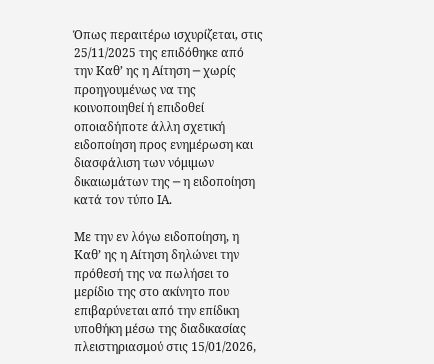Όπως περαιτέρω ισχυρίζεται, στις 25/11/2025 της επιδόθηκε από την Καθ’ ης η Αίτηση ─ χωρίς προηγουμένως να της κοινοποιηθεί ή επιδοθεί οποιαδήποτε άλλη σχετική ειδοποίηση προς ενημέρωση και διασφάλιση των νόμιμων δικαιωμάτων της ─ η ειδοποίηση κατά τον τύπο ΙΑ.

Με την εν λόγω ειδοποίηση, η Καθ’ ης η Αίτηση δηλώνει την πρόθεσή της να πωλήσει το μερίδιο της στο ακίνητο που επιβαρύνεται από την επίδικη υποθήκη μέσω της διαδικασίας πλειστηριασμού στις 15/01/2026,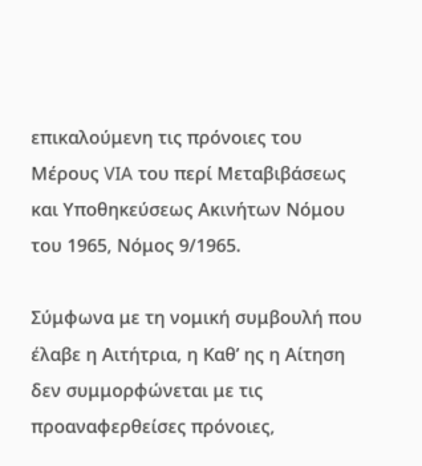επικαλούμενη τις πρόνοιες του Μέρους VIA του περί Μεταβιβάσεως και Υποθηκεύσεως Ακινήτων Νόμου του 1965, Νόμος 9/1965.

Σύμφωνα με τη νομική συμβουλή που έλαβε η Αιτήτρια, η Καθ’ ης η Αίτηση δεν συμμορφώνεται με τις προαναφερθείσες πρόνοιες,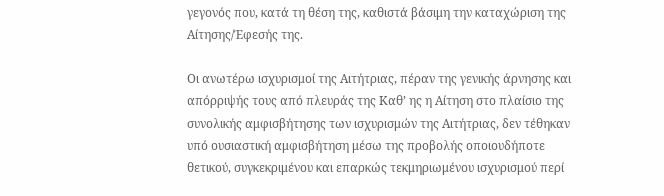γεγονός που, κατά τη θέση της, καθιστά βάσιμη την καταχώριση της Αίτησης/Έφεσής της.

Οι ανωτέρω ισχυρισμοί της Αιτήτριας, πέραν της γενικής άρνησης και απόρριψής τους από πλευράς της Καθ’ ης η Αίτηση στο πλαίσιο της συνολικής αμφισβήτησης των ισχυρισμών της Αιτήτριας, δεν τέθηκαν υπό ουσιαστική αμφισβήτηση μέσω της προβολής οποιουδήποτε θετικού, συγκεκριμένου και επαρκώς τεκμηριωμένου ισχυρισμού περί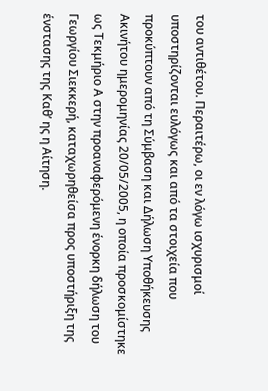του αντιθέτου. Περαιτέρω, οι εν λόγω ισχυρισμοί υποστηρίζονται ευλόγως και από τα στοιχεία που προκύπτουν από τη Σύμβαση και Δήλωση Υποθήκευσης Ακινήτου ημερομηνίας 20/05/2005, η οποία προσκομίστηκε ως Τεκμήριο Α στην προαναφερόμενη ένορκη δήλωση του Γεωργίου Σιεκκερή, καταχωρηθείσα προς υποστήριξη της ένστασης της Καθ’ ης η Αίτηση.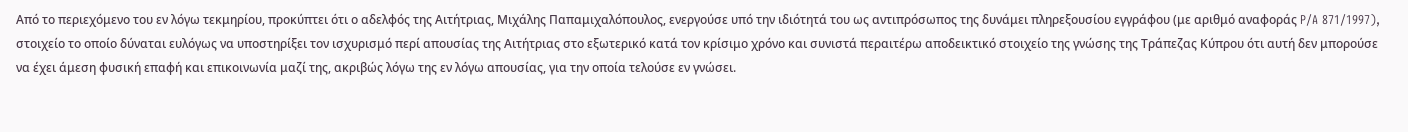Από το περιεχόμενο του εν λόγω τεκμηρίου, προκύπτει ότι ο αδελφός της Αιτήτριας, Μιχάλης Παπαμιχαλόπουλος, ενεργούσε υπό την ιδιότητά του ως αντιπρόσωπος της δυνάμει πληρεξουσίου εγγράφου (με αριθμό αναφοράς P/A 871/1997), στοιχείο το οποίο δύναται ευλόγως να υποστηρίξει τον ισχυρισμό περί απουσίας της Αιτήτριας στο εξωτερικό κατά τον κρίσιμο χρόνο και συνιστά περαιτέρω αποδεικτικό στοιχείο της γνώσης της Τράπεζας Κύπρου ότι αυτή δεν μπορούσε να έχει άμεση φυσική επαφή και επικοινωνία μαζί της, ακριβώς λόγω της εν λόγω απουσίας, για την οποία τελούσε εν γνώσει.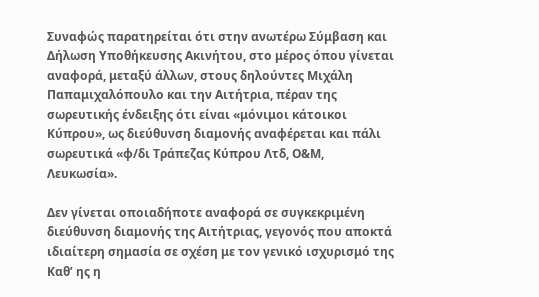Συναφώς παρατηρείται ότι στην ανωτέρω Σύμβαση και Δήλωση Υποθήκευσης Ακινήτου, στο μέρος όπου γίνεται αναφορά, μεταξύ άλλων, στους δηλούντες Μιχάλη Παπαμιχαλόπουλο και την Αιτήτρια, πέραν της σωρευτικής ένδειξης ότι είναι «μόνιμοι κάτοικοι Κύπρου», ως διεύθυνση διαμονής αναφέρεται και πάλι σωρευτικά «φ/δι Τράπεζας Κύπρου Λτδ, Ο&Μ, Λευκωσία».

Δεν γίνεται οποιαδήποτε αναφορά σε συγκεκριμένη διεύθυνση διαμονής της Αιτήτριας, γεγονός που αποκτά ιδιαίτερη σημασία σε σχέση με τον γενικό ισχυρισμό της Καθ’ ης η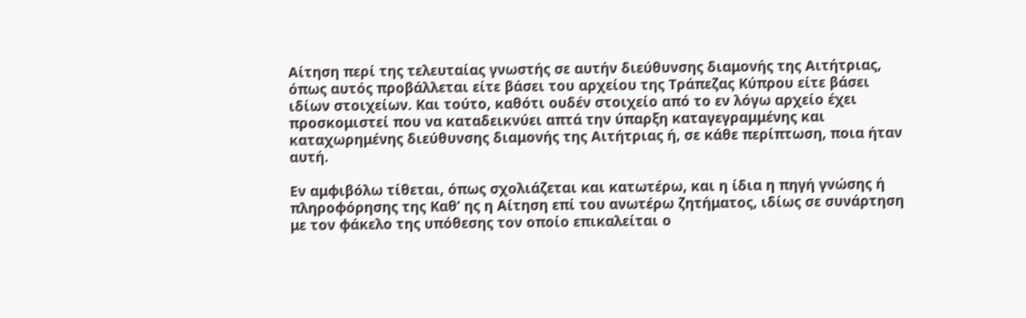Αίτηση περί της τελευταίας γνωστής σε αυτήν διεύθυνσης διαμονής της Αιτήτριας, όπως αυτός προβάλλεται είτε βάσει του αρχείου της Τράπεζας Κύπρου είτε βάσει ιδίων στοιχείων. Και τούτο, καθότι ουδέν στοιχείο από το εν λόγω αρχείο έχει προσκομιστεί που να καταδεικνύει απτά την ύπαρξη καταγεγραμμένης και καταχωρημένης διεύθυνσης διαμονής της Αιτήτριας ή, σε κάθε περίπτωση, ποια ήταν αυτή.

Εν αμφιβόλω τίθεται, όπως σχολιάζεται και κατωτέρω, και η ίδια η πηγή γνώσης ή πληροφόρησης της Καθ’ ης η Αίτηση επί του ανωτέρω ζητήματος, ιδίως σε συνάρτηση με τον φάκελο της υπόθεσης τον οποίο επικαλείται ο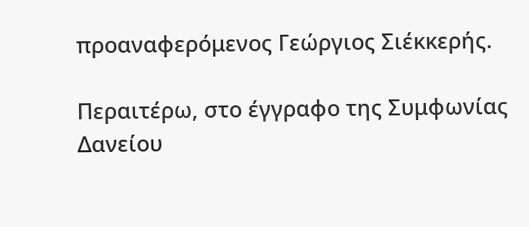προαναφερόμενος Γεώργιος Σιέκκερής.

Περαιτέρω, στο έγγραφο της Συμφωνίας Δανείου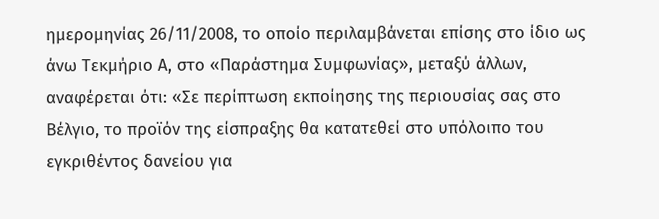ημερομηνίας 26/11/2008, το οποίο περιλαμβάνεται επίσης στο ίδιο ως άνω Τεκμήριο Α, στο «Παράστημα Συμφωνίας», μεταξύ άλλων, αναφέρεται ότι: «Σε περίπτωση εκποίησης της περιουσίας σας στο Βέλγιο, το προϊόν της είσπραξης θα κατατεθεί στο υπόλοιπο του εγκριθέντος δανείου για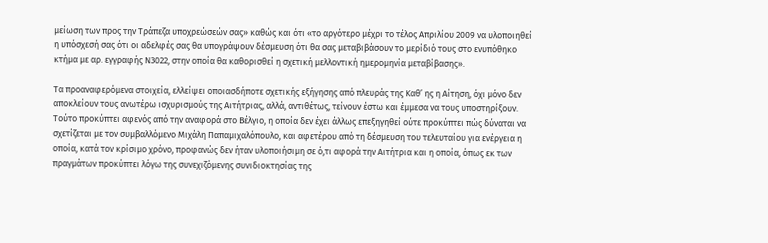μείωση των προς την Τράπεζα υποχρεώσεών σας» καθώς και ότι «το αργότερο μέχρι το τέλος Απριλίου 2009 να υλοποιηθεί η υπόσχεσή σας ότι οι αδελφές σας θα υπογράψουν δέσμευση ότι θα σας μεταβιβάσουν το μερίδιό τους στο ενυπόθηκο κτήμα με αρ. εγγραφής Ν3022, στην οποία θα καθορισθεί η σχετική μελλοντική ημερομηνία μεταβίβασης».

Τα προαναφερόμενα στοιχεία, ελλείψει οποιασδήποτε σχετικής εξήγησης από πλευράς της Καθ’ ης η Αίτηση, όχι μόνο δεν αποκλείουν τους ανωτέρω ισχυρισμούς της Αιτήτριας, αλλά, αντιθέτως, τείνουν έστω και έμμεσα να τους υποστηρίξουν. Τούτο προκύπτει αφενός από την αναφορά στο Βέλγιο, η οποία δεν έχει άλλως επεξηγηθεί ούτε προκύπτει πώς δύναται να σχετίζεται με τον συμβαλλόμενο Μιχάλη Παπαμιχαλόπουλο, και αφετέρου από τη δέσμευση του τελευταίου για ενέργεια η οποία, κατά τον κρίσιμο χρόνο, προφανώς δεν ήταν υλοποιήσιμη σε ό,τι αφορά την Αιτήτρια και η οποία, όπως εκ των πραγμάτων προκύπτει λόγω της συνεχιζόμενης συνιδιοκτησίας της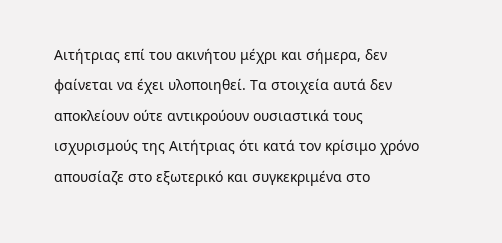Αιτήτριας επί του ακινήτου μέχρι και σήμερα, δεν φαίνεται να έχει υλοποιηθεί. Τα στοιχεία αυτά δεν αποκλείουν ούτε αντικρούουν ουσιαστικά τους ισχυρισμούς της Αιτήτριας ότι κατά τον κρίσιμο χρόνο απουσίαζε στο εξωτερικό και συγκεκριμένα στο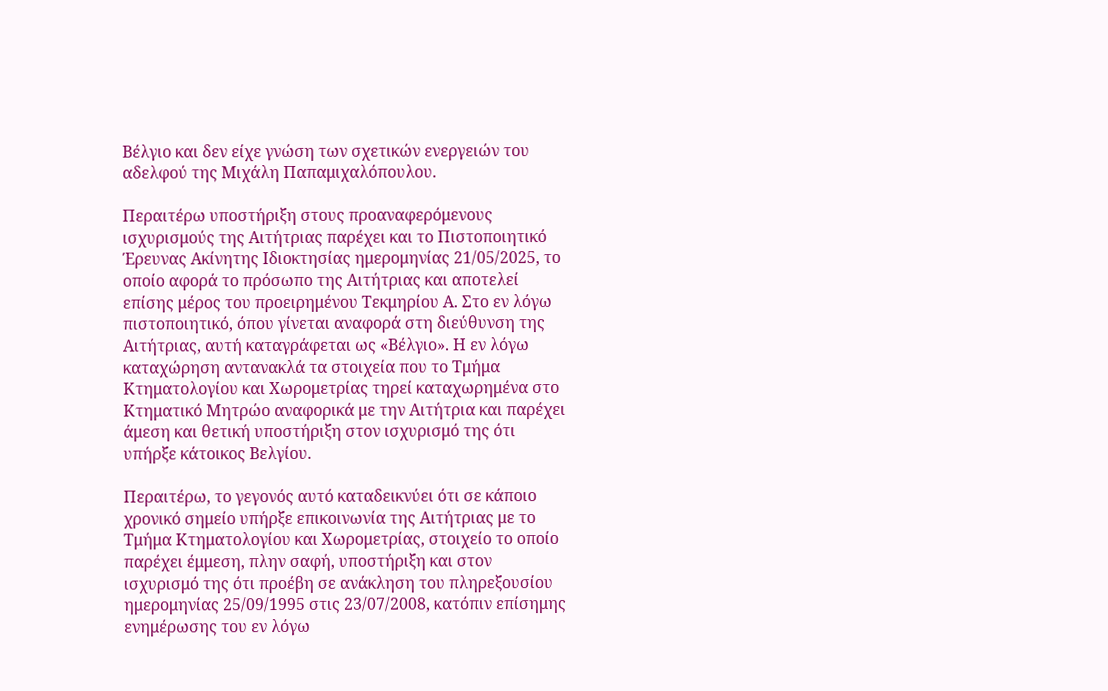Βέλγιο και δεν είχε γνώση των σχετικών ενεργειών του αδελφού της Μιχάλη Παπαμιχαλόπουλου.

Περαιτέρω υποστήριξη στους προαναφερόμενους ισχυρισμούς της Αιτήτριας παρέχει και το Πιστοποιητικό Έρευνας Ακίνητης Ιδιοκτησίας ημερομηνίας 21/05/2025, το οποίο αφορά το πρόσωπο της Αιτήτριας και αποτελεί επίσης μέρος του προειρημένου Τεκμηρίου Α. Στο εν λόγω πιστοποιητικό, όπου γίνεται αναφορά στη διεύθυνση της Αιτήτριας, αυτή καταγράφεται ως «Βέλγιο». Η εν λόγω καταχώρηση αντανακλά τα στοιχεία που το Τμήμα Κτηματολογίου και Χωρομετρίας τηρεί καταχωρημένα στο Κτηματικό Μητρώο αναφορικά με την Αιτήτρια και παρέχει άμεση και θετική υποστήριξη στον ισχυρισμό της ότι υπήρξε κάτοικος Βελγίου.

Περαιτέρω, το γεγονός αυτό καταδεικνύει ότι σε κάποιο χρονικό σημείο υπήρξε επικοινωνία της Αιτήτριας με το Τμήμα Κτηματολογίου και Χωρομετρίας, στοιχείο το οποίο παρέχει έμμεση, πλην σαφή, υποστήριξη και στον ισχυρισμό της ότι προέβη σε ανάκληση του πληρεξουσίου ημερομηνίας 25/09/1995 στις 23/07/2008, κατόπιν επίσημης ενημέρωσης του εν λόγω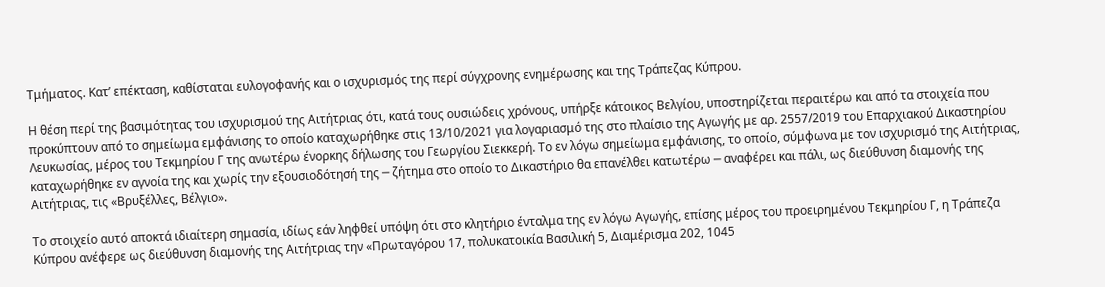Τμήματος. Κατ’ επέκταση, καθίσταται ευλογοφανής και ο ισχυρισμός της περί σύγχρονης ενημέρωσης και της Τράπεζας Κύπρου.

Η θέση περί της βασιμότητας του ισχυρισμού της Αιτήτριας ότι, κατά τους ουσιώδεις χρόνους, υπήρξε κάτοικος Βελγίου, υποστηρίζεται περαιτέρω και από τα στοιχεία που προκύπτουν από το σημείωμα εμφάνισης το οποίο καταχωρήθηκε στις 13/10/2021 για λογαριασμό της στο πλαίσιο της Αγωγής με αρ. 2557/2019 του Επαρχιακού Δικαστηρίου Λευκωσίας, μέρος του Τεκμηρίου Γ της ανωτέρω ένορκης δήλωσης του Γεωργίου Σιεκκερή. Το εν λόγω σημείωμα εμφάνισης, το οποίο, σύμφωνα με τον ισχυρισμό της Αιτήτριας, καταχωρήθηκε εν αγνοία της και χωρίς την εξουσιοδότησή της ─ ζήτημα στο οποίο το Δικαστήριο θα επανέλθει κατωτέρω ─ αναφέρει και πάλι, ως διεύθυνση διαμονής της Αιτήτριας, τις «Βρυξέλλες, Βέλγιο».

Το στοιχείο αυτό αποκτά ιδιαίτερη σημασία, ιδίως εάν ληφθεί υπόψη ότι στο κλητήριο ένταλμα της εν λόγω Αγωγής, επίσης μέρος του προειρημένου Τεκμηρίου Γ, η Τράπεζα Κύπρου ανέφερε ως διεύθυνση διαμονής της Αιτήτριας την «Πρωταγόρου 17, πολυκατοικία Βασιλική 5, Διαμέρισμα 202, 1045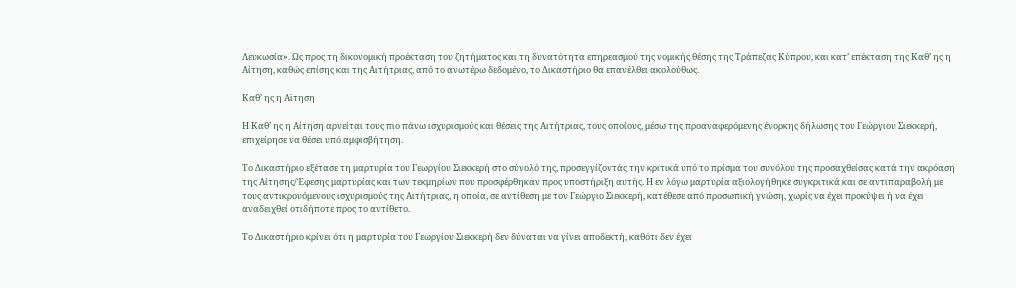Λευκωσία». Ως προς τη δικονομική προέκταση του ζητήματος και τη δυνατότητα επηρεασμού της νομικής θέσης της Τράπεζας Κύπρου, και κατ’ επέκταση της Καθ’ ης η Αίτηση, καθώς επίσης και της Αιτήτριας, από το ανωτέρω δεδομένο, το Δικαστήριο θα επανέλθει ακολούθως.

Καθ’ ης η Αϊτηση

Η Καθ’ ης η Αίτηση αρνείται τους πιο πάνω ισχυρισμούς και θέσεις της Αιτήτριας, τους οποίους, μέσω της προαναφερόμενης ένορκης δήλωσης του Γεώργιου Σιεκκερή, επιχείρησε να θέσει υπό αμφισβήτηση.

Το Δικαστήριο εξέτασε τη μαρτυρία του Γεωργίου Σιεκκερή στο σύνολό της, προσεγγίζοντάς την κριτικά υπό το πρίσμα του συνόλου της προσαχθείσας κατά την ακρόαση της Αίτησης/Έφεσης μαρτυρίας και των τεκμηρίων που προσφέρθηκαν προς υποστήριξη αυτής. Η εν λόγω μαρτυρία αξιολογήθηκε συγκριτικά και σε αντιπαραβολή με τους αντικρουόμενους ισχυρισμούς της Αιτήτριας, η οποία, σε αντίθεση με τον Γεώργιο Σιεκκερή, κατέθεσε από προσωπική γνώση, χωρίς να έχει προκύψει ή να έχει αναδειχθεί οτιδήποτε προς το αντίθετο.

Το Δικαστήριο κρίνει ότι η μαρτυρία του Γεωργίου Σιεκκερή δεν δύναται να γίνει αποδεκτή, καθότι δεν έχει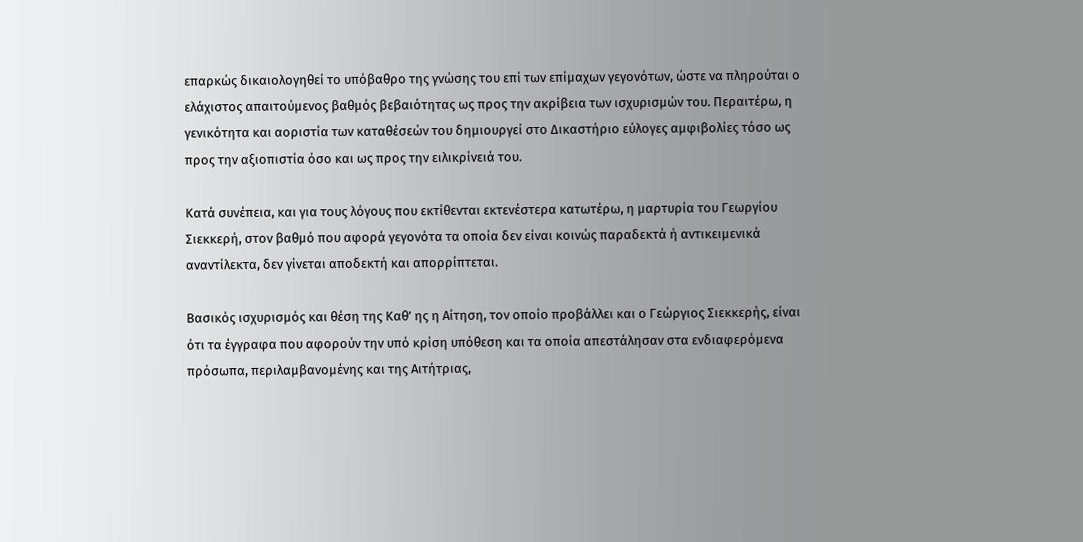επαρκώς δικαιολογηθεί το υπόβαθρο της γνώσης του επί των επίμαχων γεγονότων, ώστε να πληρούται ο ελάχιστος απαιτούμενος βαθμός βεβαιότητας ως προς την ακρίβεια των ισχυρισμών του. Περαιτέρω, η γενικότητα και αοριστία των καταθέσεών του δημιουργεί στο Δικαστήριο εύλογες αμφιβολίες τόσο ως προς την αξιοπιστία όσο και ως προς την ειλικρίνειά του.

Κατά συνέπεια, και για τους λόγους που εκτίθενται εκτενέστερα κατωτέρω, η μαρτυρία του Γεωργίου Σιεκκερή, στον βαθμό που αφορά γεγονότα τα οποία δεν είναι κοινώς παραδεκτά ή αντικειμενικά αναντίλεκτα, δεν γίνεται αποδεκτή και απορρίπτεται.

Βασικός ισχυρισμός και θέση της Καθ’ ης η Αίτηση, τον οποίο προβάλλει και ο Γεώργιος Σιεκκερής, είναι ότι τα έγγραφα που αφορούν την υπό κρίση υπόθεση και τα οποία απεστάλησαν στα ενδιαφερόμενα πρόσωπα, περιλαμβανομένης και της Αιτήτριας,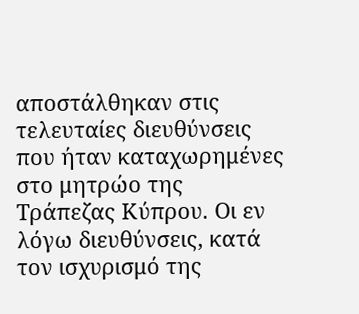αποστάλθηκαν στις τελευταίες διευθύνσεις που ήταν καταχωρημένες στο μητρώο της Τράπεζας Κύπρου. Οι εν λόγω διευθύνσεις, κατά τον ισχυρισμό της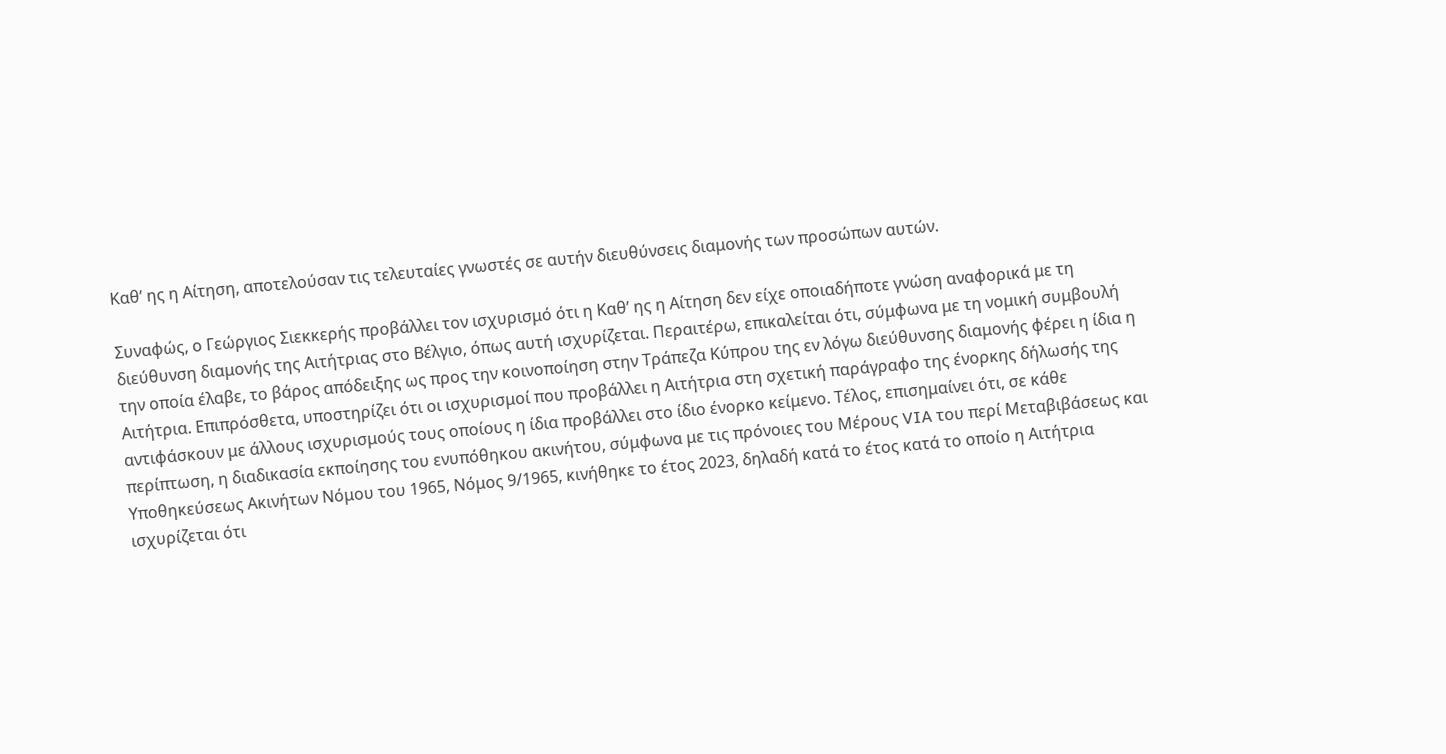Καθ’ ης η Αίτηση, αποτελούσαν τις τελευταίες γνωστές σε αυτήν διευθύνσεις διαμονής των προσώπων αυτών.

Συναφώς, ο Γεώργιος Σιεκκερής προβάλλει τον ισχυρισμό ότι η Καθ’ ης η Αίτηση δεν είχε οποιαδήποτε γνώση αναφορικά με τη διεύθυνση διαμονής της Αιτήτριας στο Βέλγιο, όπως αυτή ισχυρίζεται. Περαιτέρω, επικαλείται ότι, σύμφωνα με τη νομική συμβουλή την οποία έλαβε, το βάρος απόδειξης ως προς την κοινοποίηση στην Τράπεζα Κύπρου της εν λόγω διεύθυνσης διαμονής φέρει η ίδια η Αιτήτρια. Επιπρόσθετα, υποστηρίζει ότι οι ισχυρισμοί που προβάλλει η Αιτήτρια στη σχετική παράγραφο της ένορκης δήλωσής της αντιφάσκουν με άλλους ισχυρισμούς τους οποίους η ίδια προβάλλει στο ίδιο ένορκο κείμενο. Τέλος, επισημαίνει ότι, σε κάθε περίπτωση, η διαδικασία εκποίησης του ενυπόθηκου ακινήτου, σύμφωνα με τις πρόνοιες του Μέρους VIA του περί Μεταβιβάσεως και Υποθηκεύσεως Ακινήτων Νόμου του 1965, Νόμος 9/1965, κινήθηκε το έτος 2023, δηλαδή κατά το έτος κατά το οποίο η Αιτήτρια ισχυρίζεται ότι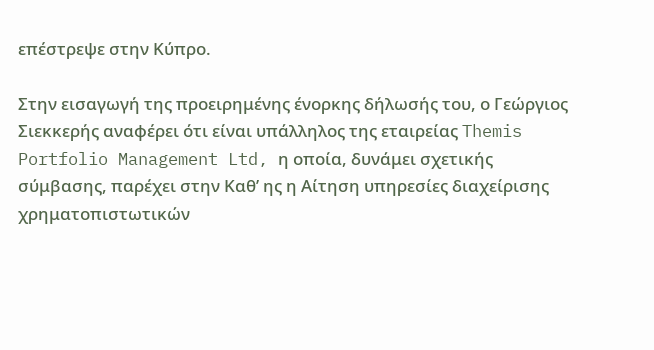επέστρεψε στην Κύπρο.

Στην εισαγωγή της προειρημένης ένορκης δήλωσής του, ο Γεώργιος Σιεκκερής αναφέρει ότι είναι υπάλληλος της εταιρείας Themis Portfolio Management Ltd, η οποία, δυνάμει σχετικής σύμβασης, παρέχει στην Καθ’ ης η Αίτηση υπηρεσίες διαχείρισης χρηματοπιστωτικών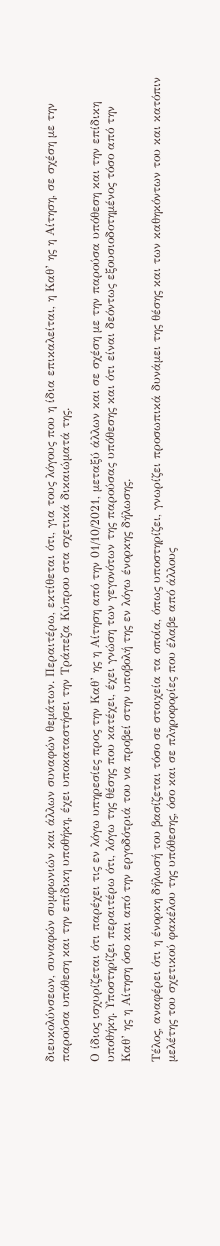διευκολύνσεων, συναφών συμφωνιών και άλλων συναφών θεμάτων. Περαιτέρω, εκτίθεται ότι, για τους λόγους που η ίδια επικαλείται, η Καθ’ ης η Αίτηση, σε σχέση με την παρούσα υπόθεση και την επίδικη υποθήκη, έχει υποκαταστήσει την Τράπεζα Κύπρου στα σχετικά δικαιώματά της.

Ο ίδιος ισχυρίζεται ότι παρέχει τις εν λόγω υπηρεσίες προς την Καθ’ ης η Αίτηση από την 01/10/2021, μεταξύ άλλων και σε σχέση με την παρούσα υπόθεση και την επίδικη υποθήκη. Υποστηρίζει περαιτέρω ότι, λόγω της θέσης που κατέχει, έχει γνώση των γεγονότων της παρούσας υπόθεσης και ότι είναι δεόντως εξουσιοδοτημένος τόσο από την Καθ’ ης η Αίτηση όσο και από την εργοδότριά του να προβεί στην υποβολή της εν λόγω ένορκης δήλωσης.

Τέλος, αναφέρει ότι η ένορκη δήλωσή του βασίζεται τόσο σε στοιχεία τα οποία, όπως υποστηρίζει, γνωρίζει προσωπικά δυνάμει της θέσης και των καθηκόντων του και κατόπιν μελέτης του σχετικού φακέλου της υπόθεσης, όσο και σε πληροφορίες που έλαβε από άλλους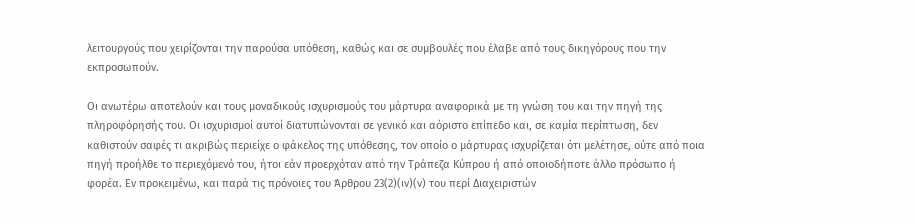λειτουργούς που χειρίζονται την παρούσα υπόθεση, καθώς και σε συμβουλές που έλαβε από τους δικηγόρους που την εκπροσωπούν.

Οι ανωτέρω αποτελούν και τους μοναδικούς ισχυρισμούς του μάρτυρα αναφορικά με τη γνώση του και την πηγή της πληροφόρησής του. Οι ισχυρισμοί αυτοί διατυπώνονται σε γενικό και αόριστο επίπεδο και, σε καμία περίπτωση, δεν καθιστούν σαφές τι ακριβώς περιείχε ο φάκελος της υπόθεσης, τον οποίο ο μάρτυρας ισχυρίζεται ότι μελέτησε, ούτε από ποια πηγή προήλθε το περιεχόμενό του, ήτοι εάν προερχόταν από την Τράπεζα Κύπρου ή από οποιοδήποτε άλλο πρόσωπο ή φορέα. Εν προκειμένω, και παρά τις πρόνοιες του Άρθρου 23(2)(ιν)(ν) του περί Διαχειριστών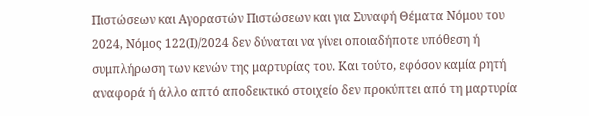Πιστώσεων και Αγοραστών Πιστώσεων και για Συναφή Θέματα Νόμου του 2024, Νόμος 122(I)/2024 δεν δύναται να γίνει οποιαδήποτε υπόθεση ή συμπλήρωση των κενών της μαρτυρίας του. Και τούτο, εφόσον καμία ρητή αναφορά ή άλλο απτό αποδεικτικό στοιχείο δεν προκύπτει από τη μαρτυρία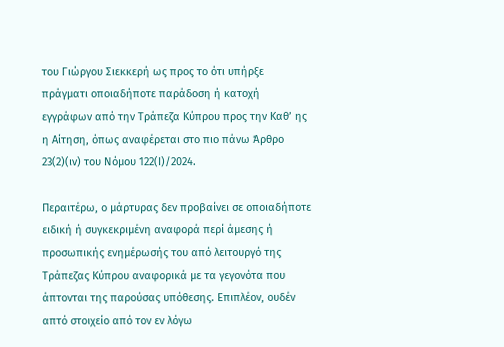του Γιώργου Σιεκκερή ως προς το ότι υπήρξε πράγματι οποιαδήποτε παράδοση ή κατοχή εγγράφων από την Τράπεζα Κύπρου προς την Καθ’ ης η Αίτηση, όπως αναφέρεται στο πιο πάνω Άρθρο 23(2)(ιν) του Νόμου 122(Ι)/2024.

Περαιτέρω, ο μάρτυρας δεν προβαίνει σε οποιαδήποτε ειδική ή συγκεκριμένη αναφορά περί άμεσης ή προσωπικής ενημέρωσής του από λειτουργό της Τράπεζας Κύπρου αναφορικά με τα γεγονότα που άπτονται της παρούσας υπόθεσης. Επιπλέον, ουδέν απτό στοιχείο από τον εν λόγω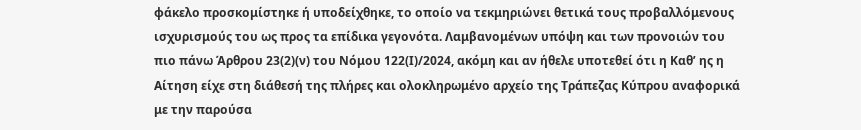φάκελο προσκομίστηκε ή υποδείχθηκε, το οποίο να τεκμηριώνει θετικά τους προβαλλόμενους ισχυρισμούς του ως προς τα επίδικα γεγονότα. Λαμβανομένων υπόψη και των προνοιών του πιο πάνω Άρθρου 23(2)(ν) του Νόμου 122(Ι)/2024, ακόμη και αν ήθελε υποτεθεί ότι η Καθ’ ης η Αίτηση είχε στη διάθεσή της πλήρες και ολοκληρωμένο αρχείο της Τράπεζας Κύπρου αναφορικά με την παρούσα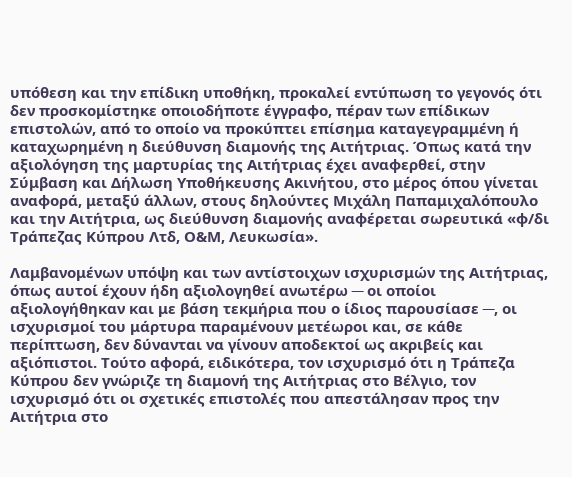υπόθεση και την επίδικη υποθήκη, προκαλεί εντύπωση το γεγονός ότι δεν προσκομίστηκε οποιοδήποτε έγγραφο, πέραν των επίδικων επιστολών, από το οποίο να προκύπτει επίσημα καταγεγραμμένη ή καταχωρημένη η διεύθυνση διαμονής της Αιτήτριας. Όπως κατά την αξιολόγηση της μαρτυρίας της Αιτήτριας έχει αναφερθεί, στην Σύμβαση και Δήλωση Υποθήκευσης Ακινήτου, στο μέρος όπου γίνεται αναφορά, μεταξύ άλλων, στους δηλούντες Μιχάλη Παπαμιχαλόπουλο και την Αιτήτρια, ως διεύθυνση διαμονής αναφέρεται σωρευτικά «φ/δι Τράπεζας Κύπρου Λτδ, Ο&Μ, Λευκωσία».

Λαμβανομένων υπόψη και των αντίστοιχων ισχυρισμών της Αιτήτριας, όπως αυτοί έχουν ήδη αξιολογηθεί ανωτέρω ─ οι οποίοι αξιολογήθηκαν και με βάση τεκμήρια που ο ίδιος παρουσίασε ─, οι ισχυρισμοί του μάρτυρα παραμένουν μετέωροι και, σε κάθε περίπτωση, δεν δύνανται να γίνουν αποδεκτοί ως ακριβείς και αξιόπιστοι. Τούτο αφορά, ειδικότερα, τον ισχυρισμό ότι η Τράπεζα Κύπρου δεν γνώριζε τη διαμονή της Αιτήτριας στο Βέλγιο, τον ισχυρισμό ότι οι σχετικές επιστολές που απεστάλησαν προς την Αιτήτρια στο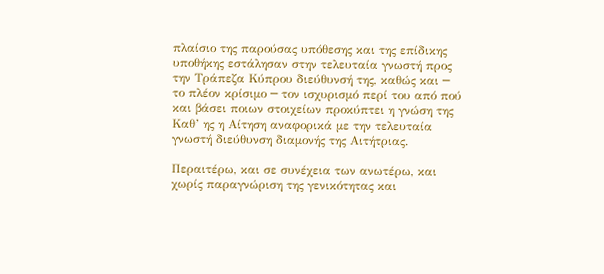πλαίσιο της παρούσας υπόθεσης και της επίδικης υποθήκης εστάλησαν στην τελευταία γνωστή προς την Τράπεζα Κύπρου διεύθυνσή της, καθώς και ─ το πλέον κρίσιμο ─ τον ισχυρισμό περί του από πού και βάσει ποιων στοιχείων προκύπτει η γνώση της Καθ’ ης η Αίτηση αναφορικά με την τελευταία γνωστή διεύθυνση διαμονής της Αιτήτριας.

Περαιτέρω, και σε συνέχεια των ανωτέρω, και χωρίς παραγνώριση της γενικότητας και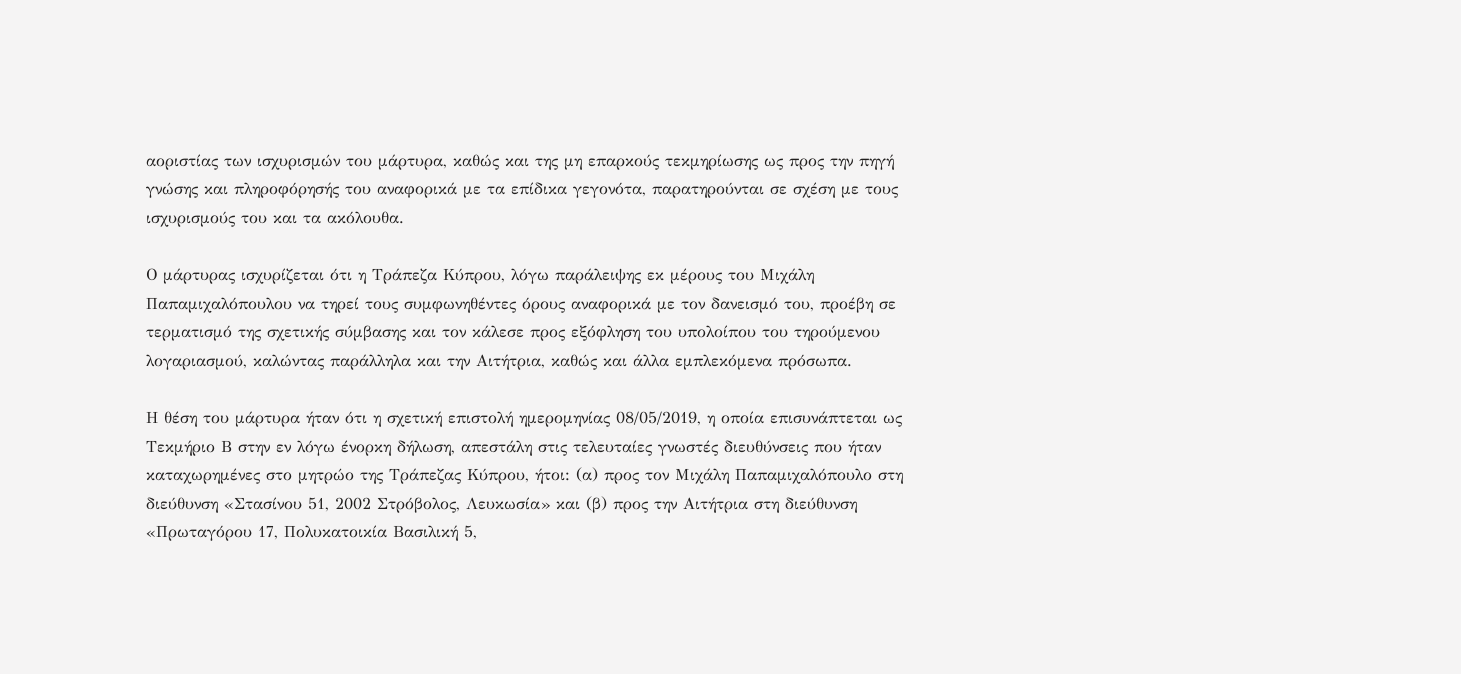αοριστίας των ισχυρισμών του μάρτυρα, καθώς και της μη επαρκούς τεκμηρίωσης ως προς την πηγή γνώσης και πληροφόρησής του αναφορικά με τα επίδικα γεγονότα, παρατηρούνται σε σχέση με τους ισχυρισμούς του και τα ακόλουθα.

Ο μάρτυρας ισχυρίζεται ότι η Τράπεζα Κύπρου, λόγω παράλειψης εκ μέρους του Μιχάλη Παπαμιχαλόπουλου να τηρεί τους συμφωνηθέντες όρους αναφορικά με τον δανεισμό του, προέβη σε τερματισμό της σχετικής σύμβασης και τον κάλεσε προς εξόφληση του υπολοίπου του τηρούμενου λογαριασμού, καλώντας παράλληλα και την Αιτήτρια, καθώς και άλλα εμπλεκόμενα πρόσωπα.

Η θέση του μάρτυρα ήταν ότι η σχετική επιστολή ημερομηνίας 08/05/2019, η οποία επισυνάπτεται ως Τεκμήριο Β στην εν λόγω ένορκη δήλωση, απεστάλη στις τελευταίες γνωστές διευθύνσεις που ήταν καταχωρημένες στο μητρώο της Τράπεζας Κύπρου, ήτοι: (α) προς τον Μιχάλη Παπαμιχαλόπουλο στη διεύθυνση «Στασίνου 51, 2002 Στρόβολος, Λευκωσία» και (β) προς την Αιτήτρια στη διεύθυνση «Πρωταγόρου 17, Πολυκατοικία Βασιλική 5,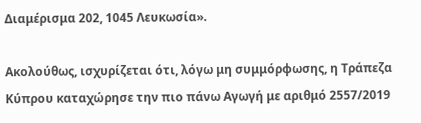Διαμέρισμα 202, 1045 Λευκωσία».

Ακολούθως, ισχυρίζεται ότι, λόγω μη συμμόρφωσης, η Τράπεζα Κύπρου καταχώρησε την πιο πάνω Αγωγή με αριθμό 2557/2019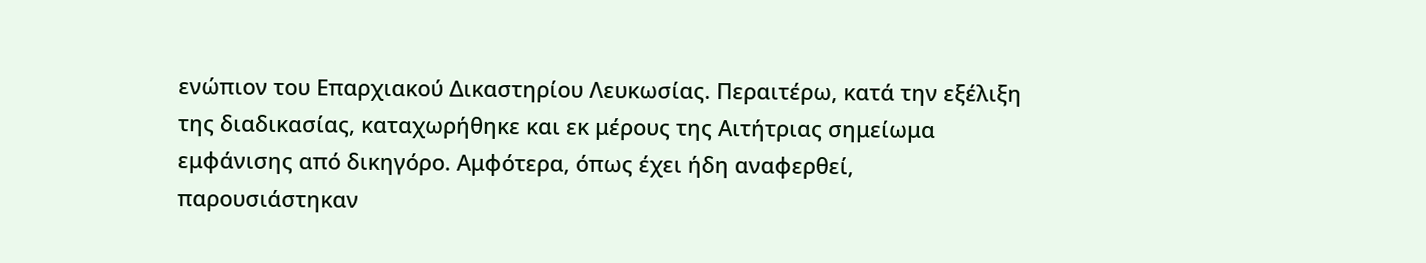ενώπιον του Επαρχιακού Δικαστηρίου Λευκωσίας. Περαιτέρω, κατά την εξέλιξη της διαδικασίας, καταχωρήθηκε και εκ μέρους της Αιτήτριας σημείωμα εμφάνισης από δικηγόρο. Αμφότερα, όπως έχει ήδη αναφερθεί, παρουσιάστηκαν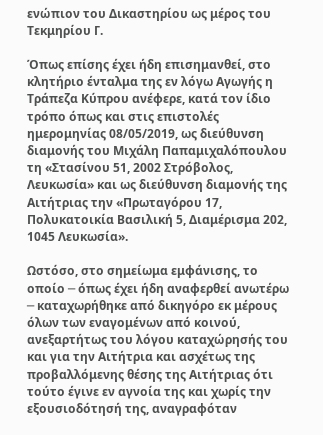ενώπιον του Δικαστηρίου ως μέρος του Τεκμηρίου Γ.

Όπως επίσης έχει ήδη επισημανθεί, στο κλητήριο ένταλμα της εν λόγω Αγωγής η Τράπεζα Κύπρου ανέφερε, κατά τον ίδιο τρόπο όπως και στις επιστολές ημερομηνίας 08/05/2019, ως διεύθυνση διαμονής του Μιχάλη Παπαμιχαλόπουλου τη «Στασίνου 51, 2002 Στρόβολος, Λευκωσία» και ως διεύθυνση διαμονής της Αιτήτριας την «Πρωταγόρου 17, Πολυκατοικία Βασιλική 5, Διαμέρισμα 202, 1045 Λευκωσία».

Ωστόσο, στο σημείωμα εμφάνισης, το οποίο ─ όπως έχει ήδη αναφερθεί ανωτέρω ─ καταχωρήθηκε από δικηγόρο εκ μέρους όλων των εναγομένων από κοινού, ανεξαρτήτως του λόγου καταχώρησής του και για την Αιτήτρια και ασχέτως της προβαλλόμενης θέσης της Αιτήτριας ότι τούτο έγινε εν αγνοία της και χωρίς την εξουσιοδότησή της, αναγραφόταν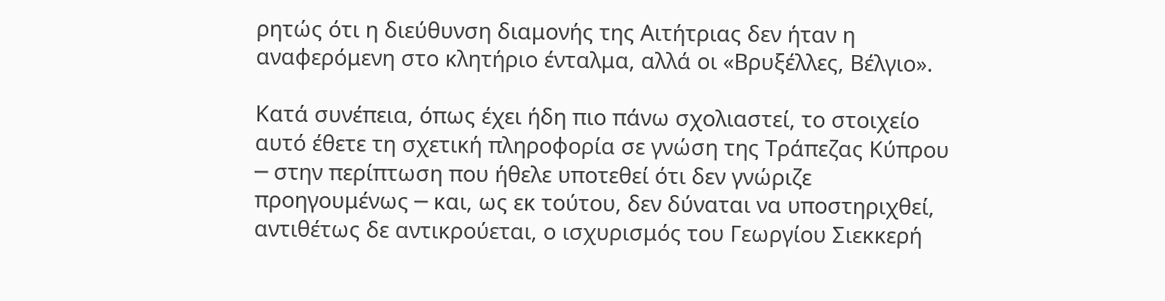ρητώς ότι η διεύθυνση διαμονής της Αιτήτριας δεν ήταν η αναφερόμενη στο κλητήριο ένταλμα, αλλά οι «Βρυξέλλες, Βέλγιο».

Κατά συνέπεια, όπως έχει ήδη πιο πάνω σχολιαστεί, το στοιχείο αυτό έθετε τη σχετική πληροφορία σε γνώση της Τράπεζας Κύπρου ─ στην περίπτωση που ήθελε υποτεθεί ότι δεν γνώριζε προηγουμένως ─ και, ως εκ τούτου, δεν δύναται να υποστηριχθεί, αντιθέτως δε αντικρούεται, ο ισχυρισμός του Γεωργίου Σιεκκερή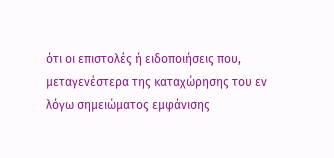ότι οι επιστολές ή ειδοποιήσεις που, μεταγενέστερα της καταχώρησης του εν λόγω σημειώματος εμφάνισης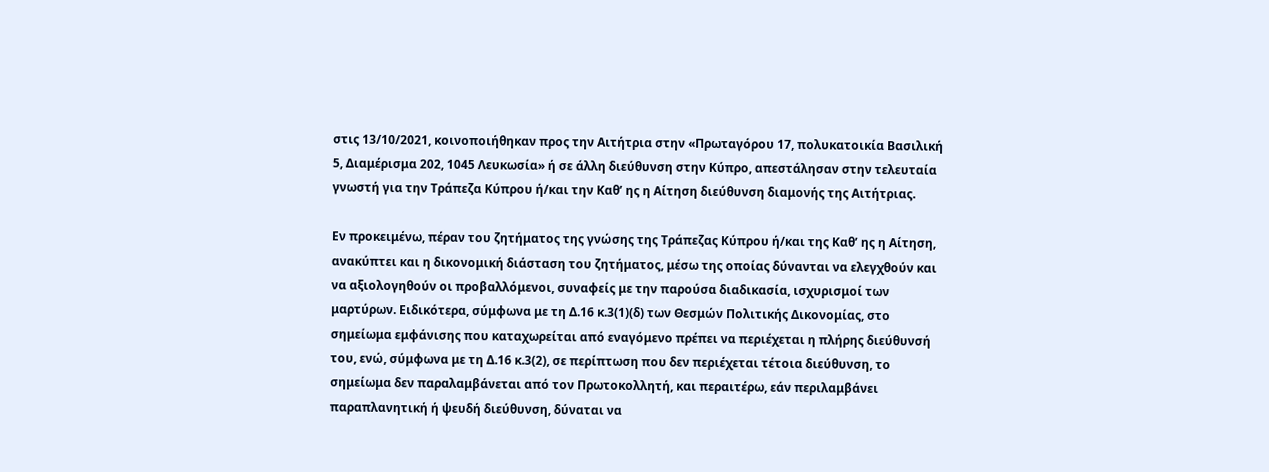στις 13/10/2021, κοινοποιήθηκαν προς την Αιτήτρια στην «Πρωταγόρου 17, πολυκατοικία Βασιλική 5, Διαμέρισμα 202, 1045 Λευκωσία» ή σε άλλη διεύθυνση στην Κύπρο, απεστάλησαν στην τελευταία γνωστή για την Τράπεζα Κύπρου ή/και την Καθ’ ης η Αίτηση διεύθυνση διαμονής της Αιτήτριας.

Εν προκειμένω, πέραν του ζητήματος της γνώσης της Τράπεζας Κύπρου ή/και της Καθ’ ης η Αίτηση, ανακύπτει και η δικονομική διάσταση του ζητήματος, μέσω της οποίας δύνανται να ελεγχθούν και να αξιολογηθούν οι προβαλλόμενοι, συναφείς με την παρούσα διαδικασία, ισχυρισμοί των μαρτύρων. Ειδικότερα, σύμφωνα με τη Δ.16 κ.3(1)(δ) των Θεσμών Πολιτικής Δικονομίας, στο σημείωμα εμφάνισης που καταχωρείται από εναγόμενο πρέπει να περιέχεται η πλήρης διεύθυνσή του, ενώ, σύμφωνα με τη Δ.16 κ.3(2), σε περίπτωση που δεν περιέχεται τέτοια διεύθυνση, το σημείωμα δεν παραλαμβάνεται από τον Πρωτοκολλητή, και περαιτέρω, εάν περιλαμβάνει παραπλανητική ή ψευδή διεύθυνση, δύναται να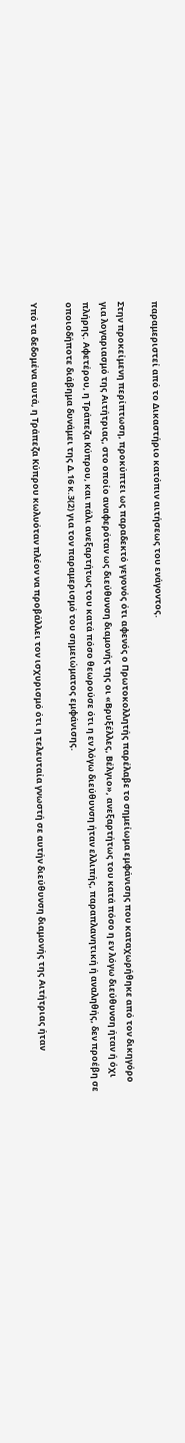παραμεριστεί από το Δικαστήριο κατόπιν αιτήσεως του ενάγοντος.

Στην προκείμενη περίπτωση, προκύπτει ως παραδεκτό γεγονός ότι αφενός ο Πρωτοκολλητής παρέλαβε το σημείωμα εμφάνισης που καταχωρήθηκε από τον δικηγόρο για λογαριασμό της Αιτήτριας, στο οποίο αναφερόταν ως διεύθυνση διαμονής της οι «Βρυξέλλες, Βέλγιο», ανεξαρτήτως του κατά πόσο η εν λόγω διεύθυνση ήταν ή όχι πλήρης. Αφετέρου, η Τράπεζα Κύπρου, και πάλι ανεξαρτήτως του κατά πόσο θεωρούσε ότι η εν λόγω διεύθυνση ήταν ελλιπής, παραπλανητική ή αναληθής, δεν προέβη σε οποιοδήποτε διάβημα δυνάμει της Δ.16 κ.3(2) για τον παραμερισμό του σημειώματος εμφάνισης.

Υπό τα δεδομένα αυτά, η Τράπεζα Κύπρου κωλυόταν πλέον να προβάλλει τον ισχυρισμό ότι η τελευταία γνωστή σε αυτήν διεύθυνση διαμονής της Αιτήτριας ήταν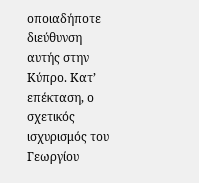οποιαδήποτε διεύθυνση αυτής στην Κύπρο. Κατ’ επέκταση, ο σχετικός ισχυρισμός του Γεωργίου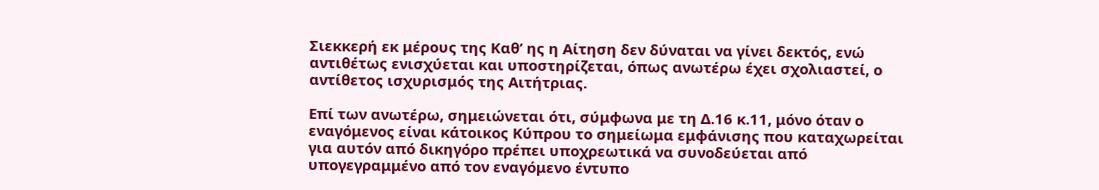Σιεκκερή εκ μέρους της Καθ’ ης η Αίτηση δεν δύναται να γίνει δεκτός, ενώ αντιθέτως ενισχύεται και υποστηρίζεται, όπως ανωτέρω έχει σχολιαστεί, ο αντίθετος ισχυρισμός της Αιτήτριας.

Επί των ανωτέρω, σημειώνεται ότι, σύμφωνα με τη Δ.16 κ.11, μόνο όταν ο εναγόμενος είναι κάτοικος Κύπρου το σημείωμα εμφάνισης που καταχωρείται για αυτόν από δικηγόρο πρέπει υποχρεωτικά να συνοδεύεται από υπογεγραμμένο από τον εναγόμενο έντυπο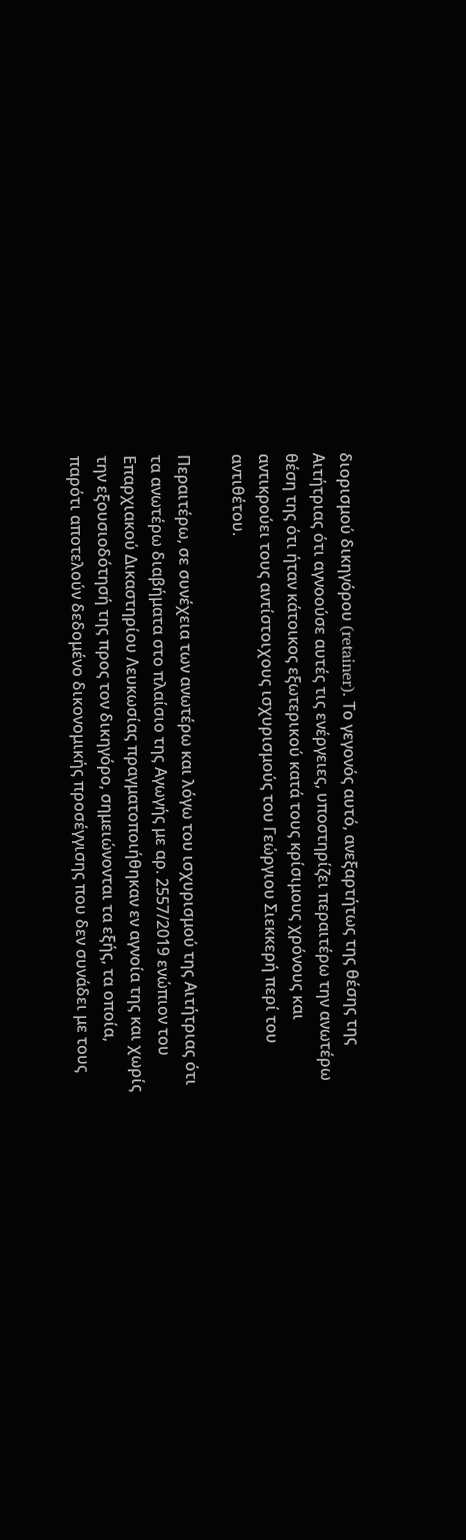διορισμού δικηγόρου (retainer). Το γεγονός αυτό, ανεξαρτήτως της θέσης της Αιτήτριας ότι αγνοούσε αυτές τις ενέργειες, υποστηρίζει περαιτέρω την ανωτέρω θέση της ότι ήταν κάτοικος εξωτερικού κατά τους κρίσιμους χρόνους και αντικρούει τους αντίστοιχους ισχυρισμούς του Γεώργιου Σιεκκερή περί του αντιθέτου.

Περαιτέρω, σε συνέχεια των ανωτέρω και λόγω του ισχυρισμού της Αιτήτριας ότι τα ανωτέρω διαβήματα στο πλαίσιο της Αγωγής με αρ. 2557/2019 ενώπιον του Επαρχιακού Δικαστηρίου Λευκωσίας πραγματοποιήθηκαν εν αγνοία της και χωρίς την εξουσιοδότησή της προς τον δικηγόρο, σημειώνονται τα εξής, τα οποία, παρότι αποτελούν δεδομένο δικονομικής προσέγγισης που δεν συνάδει με τους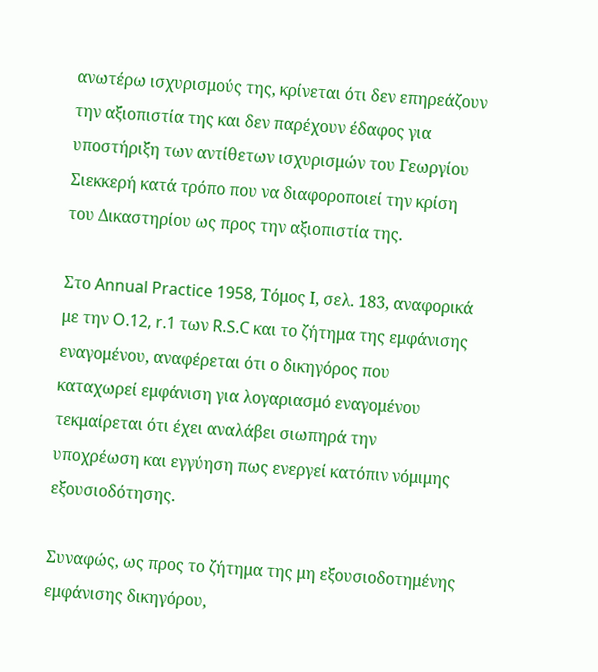ανωτέρω ισχυρισμούς της, κρίνεται ότι δεν επηρεάζουν την αξιοπιστία της και δεν παρέχουν έδαφος για υποστήριξη των αντίθετων ισχυρισμών του Γεωργίου Σιεκκερή κατά τρόπο που να διαφοροποιεί την κρίση του Δικαστηρίου ως προς την αξιοπιστία της.

Στο Annual Practice 1958, Τόμος Ι, σελ. 183, αναφορικά με την O.12, r.1 των R.S.C και το ζήτημα της εμφάνισης εναγομένου, αναφέρεται ότι ο δικηγόρος που καταχωρεί εμφάνιση για λογαριασμό εναγομένου τεκμαίρεται ότι έχει αναλάβει σιωπηρά την υποχρέωση και εγγύηση πως ενεργεί κατόπιν νόμιμης εξουσιοδότησης.

Συναφώς, ως προς το ζήτημα της μη εξουσιοδοτημένης εμφάνισης δικηγόρου,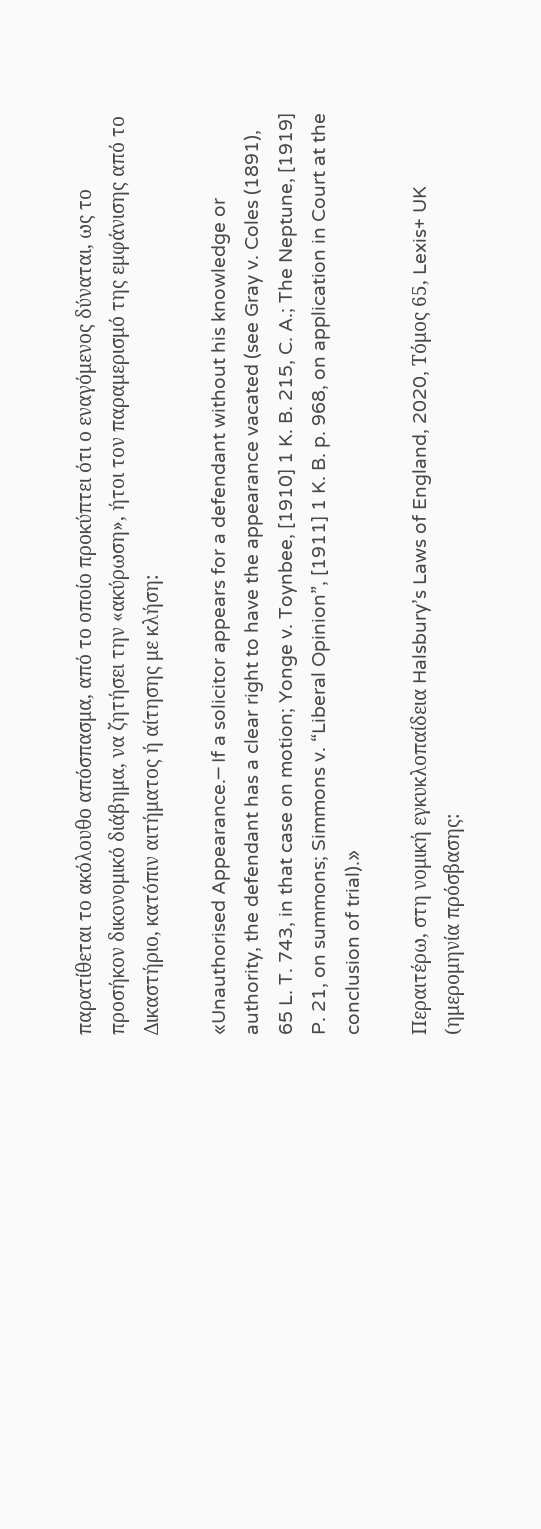παρατίθεται το ακόλουθο απόσπασμα, από το οποίο προκύπτει ότι ο εναγόμενος δύναται, ως το προσήκον δικονομικό διάβημα, να ζητήσει την «ακύρωση», ήτοι τον παραμερισμό της εμφάνισης από το Δικαστήριο, κατόπιν αιτήματος ή αίτησης με κλήση:

«Unauthorised Appearance.─ If a solicitor appears for a defendant without his knowledge or authority, the defendant has a clear right to have the appearance vacated (see Gray v. Coles (1891), 65 L. T. 743, in that case on motion; Yonge v. Toynbee, [1910] 1 K. B. 215, C. A.; The Neptune, [1919] P. 21, on summons; Simmons v. “Liberal Opinion”, [1911] 1 K. B. p. 968, on application in Court at the conclusion of trial).»

Περαιτέρω, στη νομική εγκυκλοπαίδεια Halsbury’s Laws of England, 2020, Τόμος 65, Lexis+ UK (ημερομηνία πρόσβασης: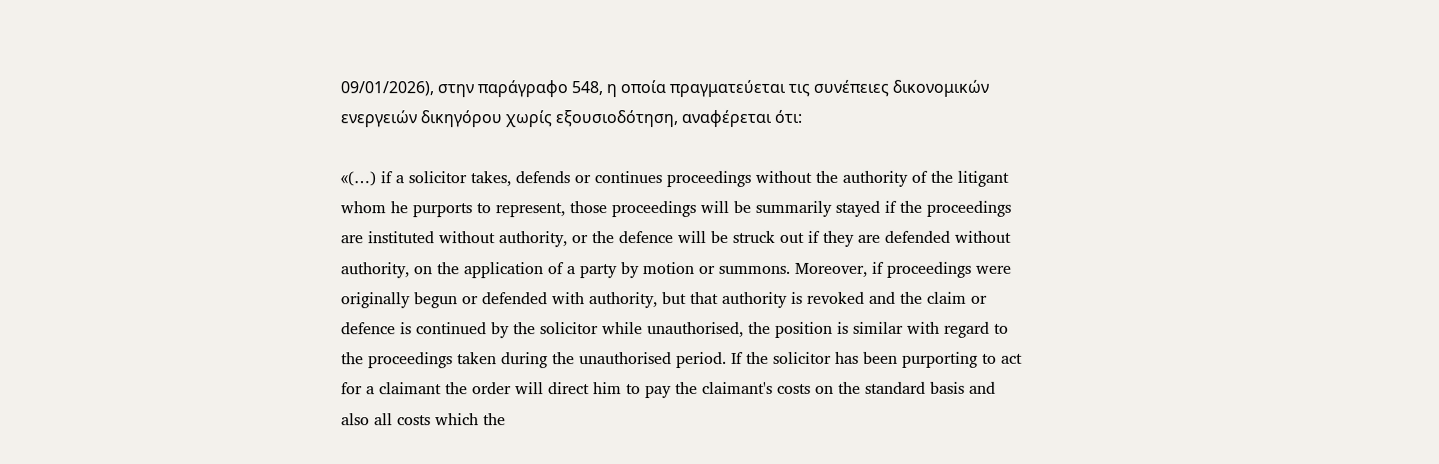09/01/2026), στην παράγραφο 548, η οποία πραγματεύεται τις συνέπειες δικονομικών ενεργειών δικηγόρου χωρίς εξουσιοδότηση, αναφέρεται ότι:

«(…) if a solicitor takes, defends or continues proceedings without the authority of the litigant whom he purports to represent, those proceedings will be summarily stayed if the proceedings are instituted without authority, or the defence will be struck out if they are defended without authority, on the application of a party by motion or summons. Moreover, if proceedings were originally begun or defended with authority, but that authority is revoked and the claim or defence is continued by the solicitor while unauthorised, the position is similar with regard to the proceedings taken during the unauthorised period. If the solicitor has been purporting to act for a claimant the order will direct him to pay the claimant's costs on the standard basis and also all costs which the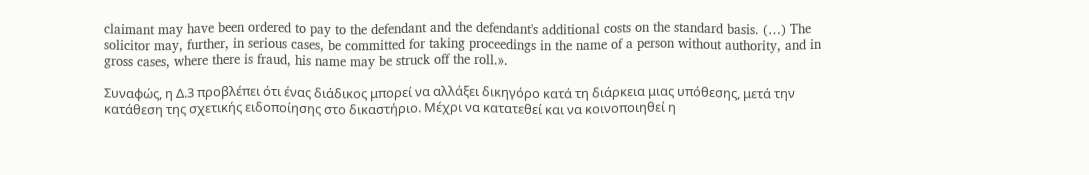claimant may have been ordered to pay to the defendant and the defendant's additional costs on the standard basis. (…) The solicitor may, further, in serious cases, be committed for taking proceedings in the name of a person without authority, and in gross cases, where there is fraud, his name may be struck off the roll.».

Συναφώς, η Δ.3 προβλέπει ότι ένας διάδικος μπορεί να αλλάξει δικηγόρο κατά τη διάρκεια μιας υπόθεσης, μετά την κατάθεση της σχετικής ειδοποίησης στο δικαστήριο. Μέχρι να κατατεθεί και να κοινοποιηθεί η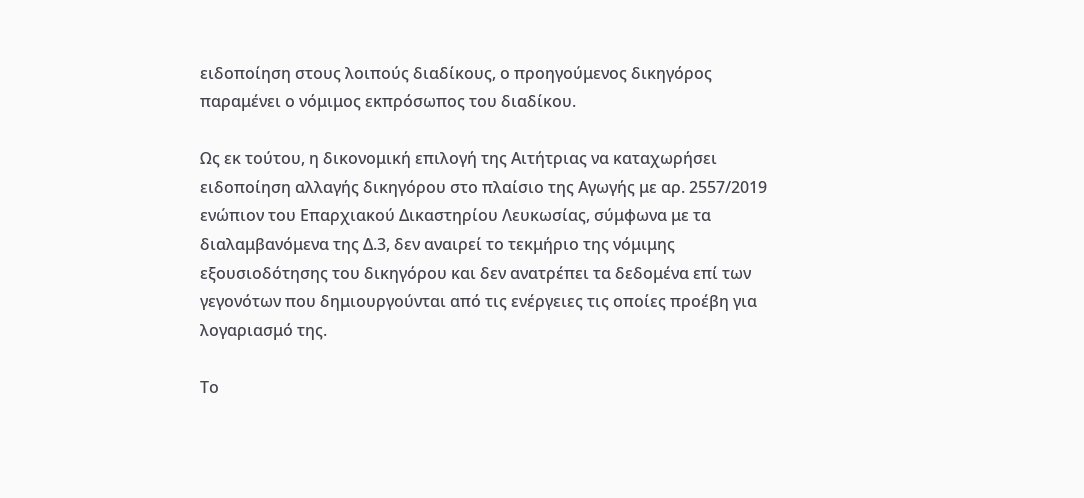ειδοποίηση στους λοιπούς διαδίκους, ο προηγούμενος δικηγόρος παραμένει ο νόμιμος εκπρόσωπος του διαδίκου.

Ως εκ τούτου, η δικονομική επιλογή της Αιτήτριας να καταχωρήσει ειδοποίηση αλλαγής δικηγόρου στο πλαίσιο της Αγωγής με αρ. 2557/2019 ενώπιον του Επαρχιακού Δικαστηρίου Λευκωσίας, σύμφωνα με τα διαλαμβανόμενα της Δ.3, δεν αναιρεί το τεκμήριο της νόμιμης εξουσιοδότησης του δικηγόρου και δεν ανατρέπει τα δεδομένα επί των γεγονότων που δημιουργούνται από τις ενέργειες τις οποίες προέβη για λογαριασμό της.

Το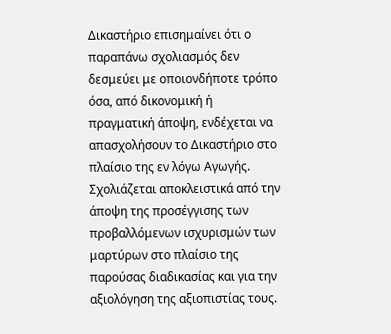Δικαστήριο επισημαίνει ότι ο παραπάνω σχολιασμός δεν δεσμεύει με οποιονδήποτε τρόπο όσα, από δικονομική ή πραγματική άποψη, ενδέχεται να απασχολήσουν το Δικαστήριο στο πλαίσιο της εν λόγω Αγωγής. Σχολιάζεται αποκλειστικά από την άποψη της προσέγγισης των προβαλλόμενων ισχυρισμών των μαρτύρων στο πλαίσιο της παρούσας διαδικασίας και για την αξιολόγηση της αξιοπιστίας τους.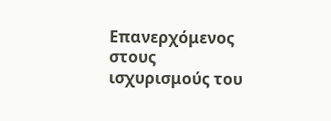Επανερχόμενος στους ισχυρισμούς του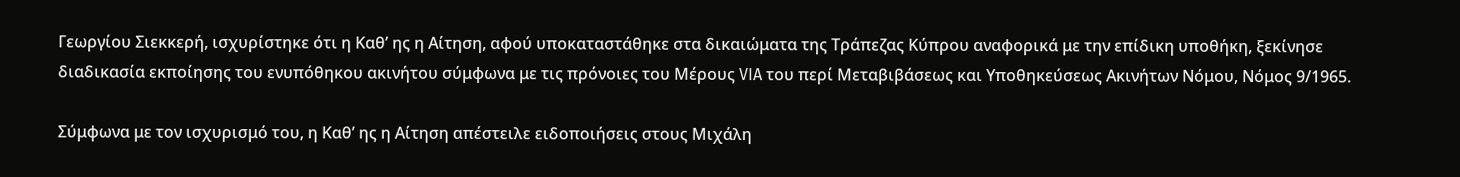Γεωργίου Σιεκκερή, ισχυρίστηκε ότι η Καθ’ ης η Αίτηση, αφού υποκαταστάθηκε στα δικαιώματα της Τράπεζας Κύπρου αναφορικά με την επίδικη υποθήκη, ξεκίνησε διαδικασία εκποίησης του ενυπόθηκου ακινήτου σύμφωνα με τις πρόνοιες του Μέρους VIA του περί Μεταβιβάσεως και Υποθηκεύσεως Ακινήτων Νόμου, Νόμος 9/1965.

Σύμφωνα με τον ισχυρισμό του, η Καθ’ ης η Αίτηση απέστειλε ειδοποιήσεις στους Μιχάλη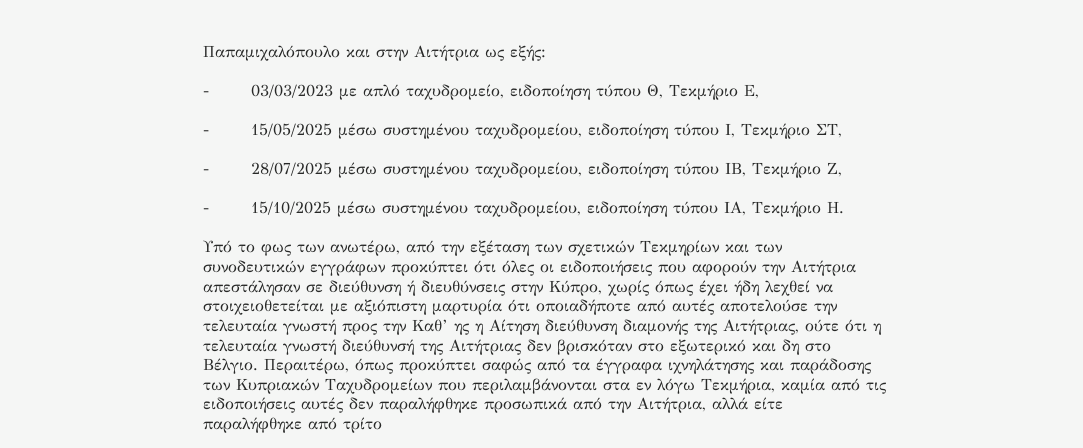Παπαμιχαλόπουλο και στην Αιτήτρια ως εξής:

-       03/03/2023 με απλό ταχυδρομείο, ειδοποίηση τύπου Θ, Τεκμήριο Ε,

-       15/05/2025 μέσω συστημένου ταχυδρομείου, ειδοποίηση τύπου Ι, Τεκμήριο ΣΤ,

-       28/07/2025 μέσω συστημένου ταχυδρομείου, ειδοποίηση τύπου ΙΒ, Τεκμήριο Ζ,

-       15/10/2025 μέσω συστημένου ταχυδρομείου, ειδοποίηση τύπου ΙΑ, Τεκμήριο Η.

Υπό το φως των ανωτέρω, από την εξέταση των σχετικών Τεκμηρίων και των συνοδευτικών εγγράφων προκύπτει ότι όλες οι ειδοποιήσεις που αφορούν την Αιτήτρια απεστάλησαν σε διεύθυνση ή διευθύνσεις στην Κύπρο, χωρίς όπως έχει ήδη λεχθεί να στοιχειοθετείται με αξιόπιστη μαρτυρία ότι οποιαδήποτε από αυτές αποτελούσε την τελευταία γνωστή προς την Καθ’ ης η Αίτηση διεύθυνση διαμονής της Αιτήτριας, ούτε ότι η τελευταία γνωστή διεύθυνσή της Αιτήτριας δεν βρισκόταν στο εξωτερικό και δη στο Βέλγιο. Περαιτέρω, όπως προκύπτει σαφώς από τα έγγραφα ιχνηλάτησης και παράδοσης των Κυπριακών Ταχυδρομείων που περιλαμβάνονται στα εν λόγω Τεκμήρια, καμία από τις ειδοποιήσεις αυτές δεν παραλήφθηκε προσωπικά από την Αιτήτρια, αλλά είτε παραλήφθηκε από τρίτο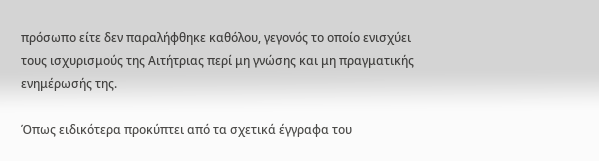πρόσωπο είτε δεν παραλήφθηκε καθόλου, γεγονός το οποίο ενισχύει τους ισχυρισμούς της Αιτήτριας περί μη γνώσης και μη πραγματικής ενημέρωσής της.

Όπως ειδικότερα προκύπτει από τα σχετικά έγγραφα του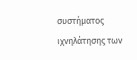συστήματος ιχνηλάτησης των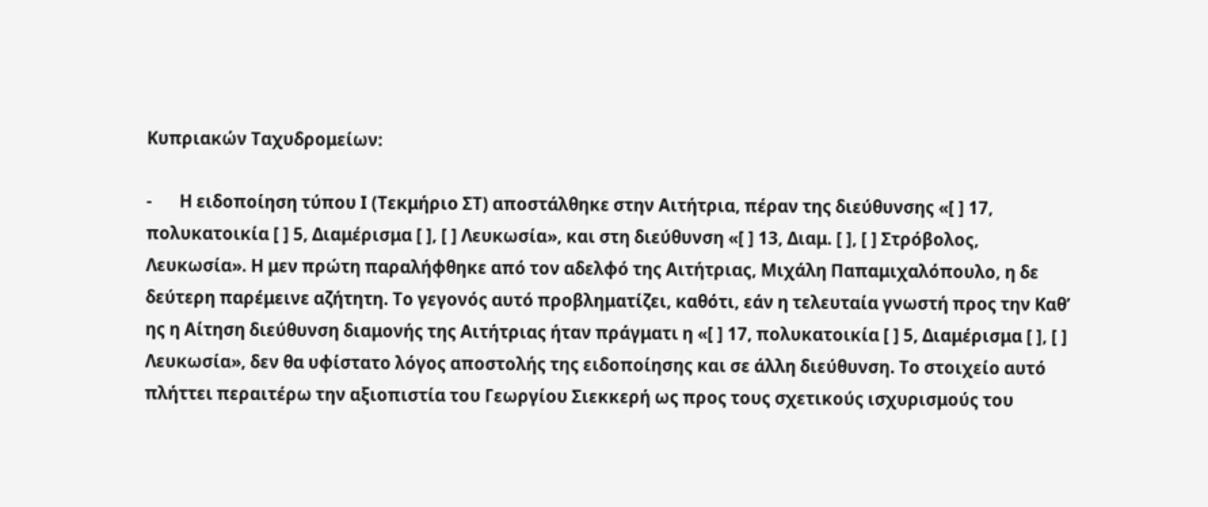Κυπριακών Ταχυδρομείων:

-       Η ειδοποίηση τύπου Ι (Τεκμήριο ΣΤ) αποστάλθηκε στην Αιτήτρια, πέραν της διεύθυνσης «[ ] 17, πολυκατοικία [ ] 5, Διαμέρισμα [ ], [ ] Λευκωσία», και στη διεύθυνση «[ ] 13, Διαμ. [ ], [ ] Στρόβολος, Λευκωσία». Η μεν πρώτη παραλήφθηκε από τον αδελφό της Αιτήτριας, Μιχάλη Παπαμιχαλόπουλο, η δε δεύτερη παρέμεινε αζήτητη. Το γεγονός αυτό προβληματίζει, καθότι, εάν η τελευταία γνωστή προς την Καθ’ ης η Αίτηση διεύθυνση διαμονής της Αιτήτριας ήταν πράγματι η «[ ] 17, πολυκατοικία [ ] 5, Διαμέρισμα [ ], [ ] Λευκωσία», δεν θα υφίστατο λόγος αποστολής της ειδοποίησης και σε άλλη διεύθυνση. Το στοιχείο αυτό πλήττει περαιτέρω την αξιοπιστία του Γεωργίου Σιεκκερή ως προς τους σχετικούς ισχυρισμούς του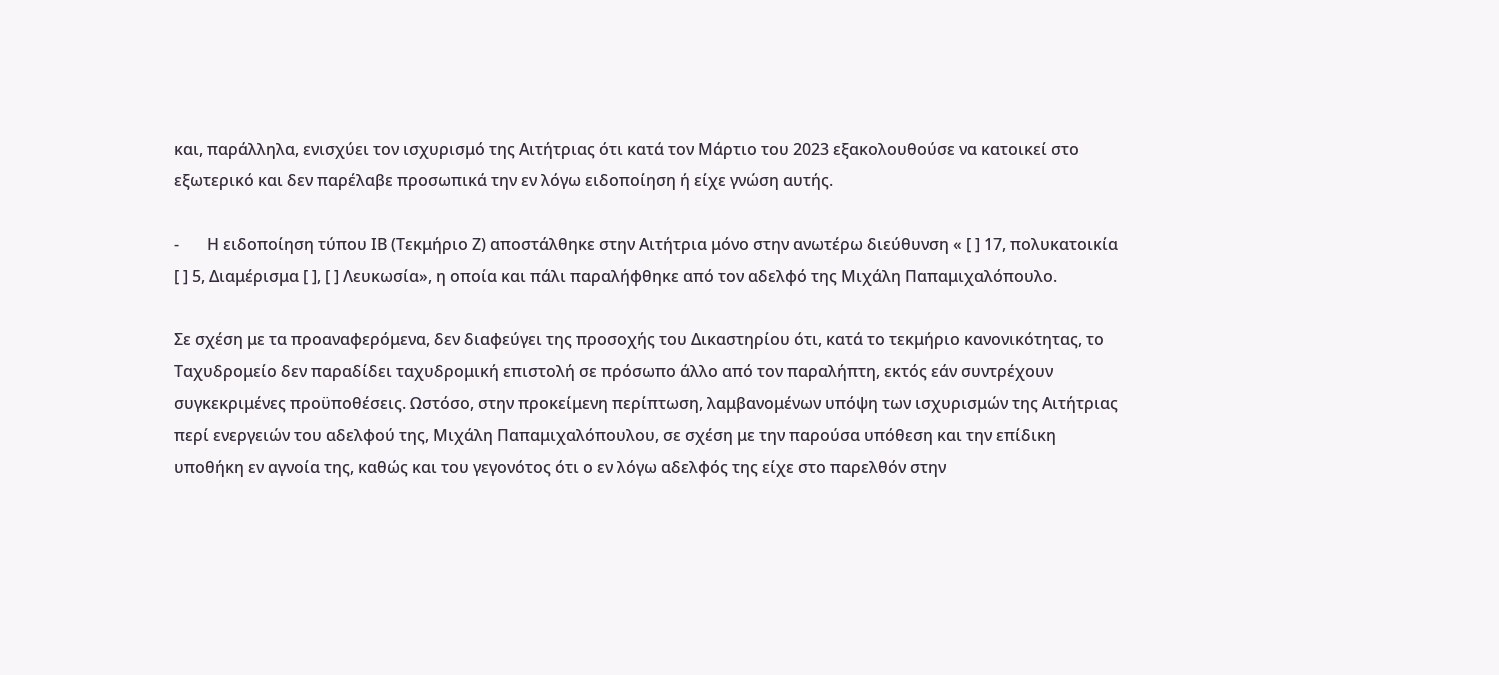και, παράλληλα, ενισχύει τον ισχυρισμό της Αιτήτριας ότι κατά τον Μάρτιο του 2023 εξακολουθούσε να κατοικεί στο εξωτερικό και δεν παρέλαβε προσωπικά την εν λόγω ειδοποίηση ή είχε γνώση αυτής.

-       Η ειδοποίηση τύπου ΙΒ (Τεκμήριο Ζ) αποστάλθηκε στην Αιτήτρια μόνο στην ανωτέρω διεύθυνση « [ ] 17, πολυκατοικία [ ] 5, Διαμέρισμα [ ], [ ] Λευκωσία», η οποία και πάλι παραλήφθηκε από τον αδελφό της Μιχάλη Παπαμιχαλόπουλο.

Σε σχέση με τα προαναφερόμενα, δεν διαφεύγει της προσοχής του Δικαστηρίου ότι, κατά το τεκμήριο κανονικότητας, το Ταχυδρομείο δεν παραδίδει ταχυδρομική επιστολή σε πρόσωπο άλλο από τον παραλήπτη, εκτός εάν συντρέχουν συγκεκριμένες προϋποθέσεις. Ωστόσο, στην προκείμενη περίπτωση, λαμβανομένων υπόψη των ισχυρισμών της Αιτήτριας περί ενεργειών του αδελφού της, Μιχάλη Παπαμιχαλόπουλου, σε σχέση με την παρούσα υπόθεση και την επίδικη υποθήκη εν αγνοία της, καθώς και του γεγονότος ότι ο εν λόγω αδελφός της είχε στο παρελθόν στην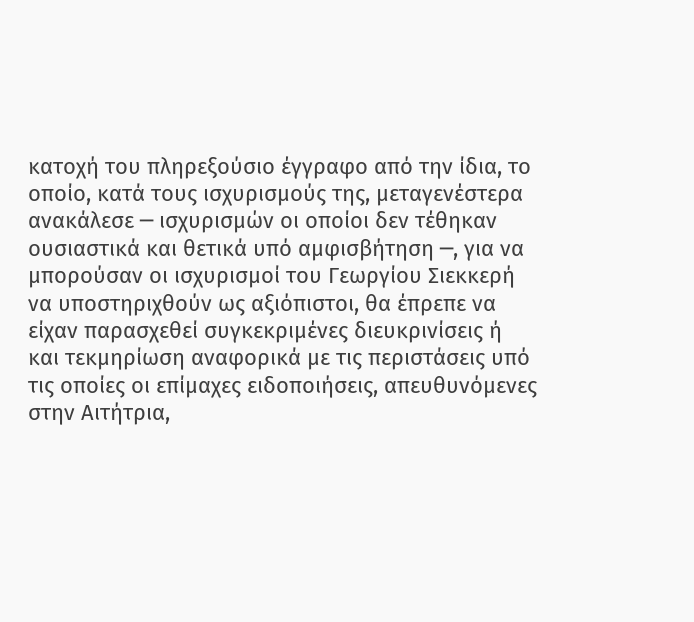κατοχή του πληρεξούσιο έγγραφο από την ίδια, το οποίο, κατά τους ισχυρισμούς της, μεταγενέστερα ανακάλεσε ─ ισχυρισμών οι οποίοι δεν τέθηκαν ουσιαστικά και θετικά υπό αμφισβήτηση ─, για να μπορούσαν οι ισχυρισμοί του Γεωργίου Σιεκκερή να υποστηριχθούν ως αξιόπιστοι, θα έπρεπε να είχαν παρασχεθεί συγκεκριμένες διευκρινίσεις ή και τεκμηρίωση αναφορικά με τις περιστάσεις υπό τις οποίες οι επίμαχες ειδοποιήσεις, απευθυνόμενες στην Αιτήτρια,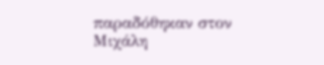παραδόθηκαν στον Μιχάλη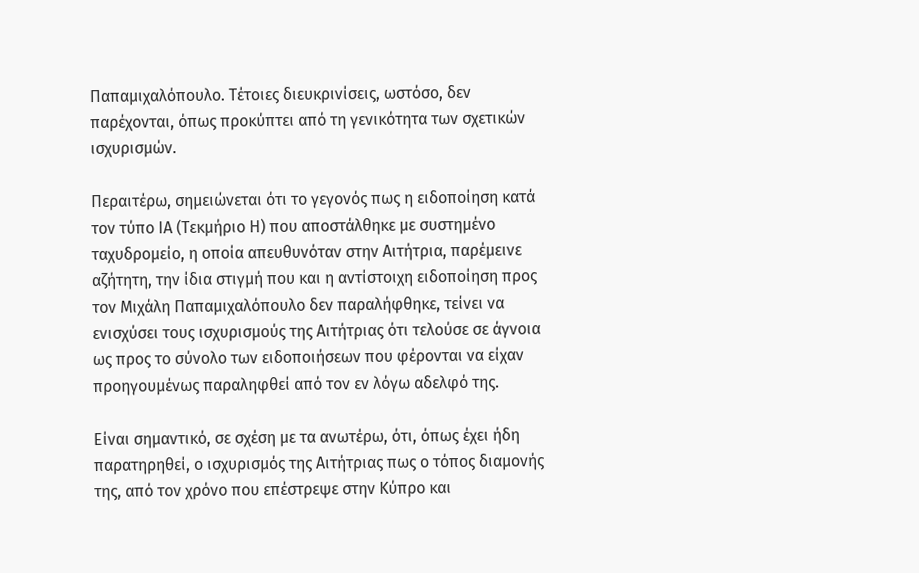Παπαμιχαλόπουλο. Τέτοιες διευκρινίσεις, ωστόσο, δεν παρέχονται, όπως προκύπτει από τη γενικότητα των σχετικών ισχυρισμών.

Περαιτέρω, σημειώνεται ότι το γεγονός πως η ειδοποίηση κατά τον τύπο ΙΑ (Τεκμήριο Η) που αποστάλθηκε με συστημένο ταχυδρομείο, η οποία απευθυνόταν στην Αιτήτρια, παρέμεινε αζήτητη, την ίδια στιγμή που και η αντίστοιχη ειδοποίηση προς τον Μιχάλη Παπαμιχαλόπουλο δεν παραλήφθηκε, τείνει να ενισχύσει τους ισχυρισμούς της Αιτήτριας ότι τελούσε σε άγνοια ως προς το σύνολο των ειδοποιήσεων που φέρονται να είχαν προηγουμένως παραληφθεί από τον εν λόγω αδελφό της.

Είναι σημαντικό, σε σχέση με τα ανωτέρω, ότι, όπως έχει ήδη παρατηρηθεί, ο ισχυρισμός της Αιτήτριας πως ο τόπος διαμονής της, από τον χρόνο που επέστρεψε στην Κύπρο και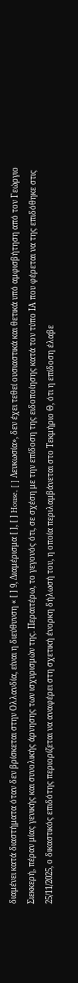διαμένει κατά διαστήματα όταν δεν βρίσκεται στην Ολλανδία, είναι η διεύθυνση « [ ] 9, Διαμέρισμα [ ], [ ] House, [ ] Λευκωσία», δεν έχει τεθεί ουσιαστικά και θετικά υπό αμφισβήτηση από τον Γεώργιο Σιεκκερή, πέραν μίας γενικής και συνολικής άρνησης των ισχυρισμών της. Περαιτέρω, το γεγονός ότι, σε σχέση με την επίδοση της ειδοποίησης κατά τον τύπο ΙΑ που φέρεται να της επιδόθηκε στις 25/11/2025, ο δικαστικός επιδότης περιορίζεται να αναφέρει στη σχετική ένορκη δήλωσή του, η οποία περιλαμβάνεται στο Τεκμήριο Θ, ότι η επίδοση έλαβε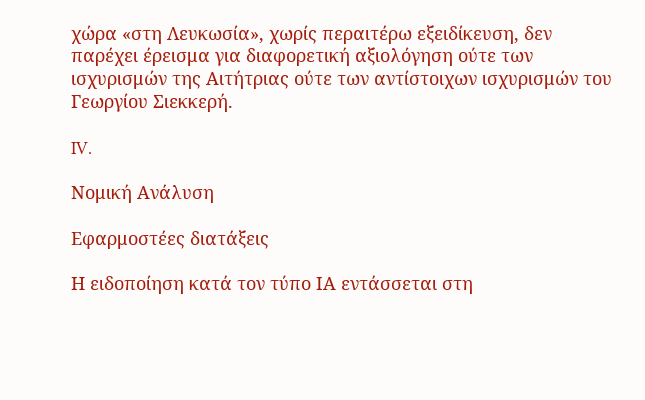χώρα «στη Λευκωσία», χωρίς περαιτέρω εξειδίκευση, δεν παρέχει έρεισμα για διαφορετική αξιολόγηση ούτε των ισχυρισμών της Αιτήτριας ούτε των αντίστοιχων ισχυρισμών του Γεωργίου Σιεκκερή.

IV.

Νομική Ανάλυση

Εφαρμοστέες διατάξεις

Η ειδοποίηση κατά τον τύπο ΙΑ εντάσσεται στη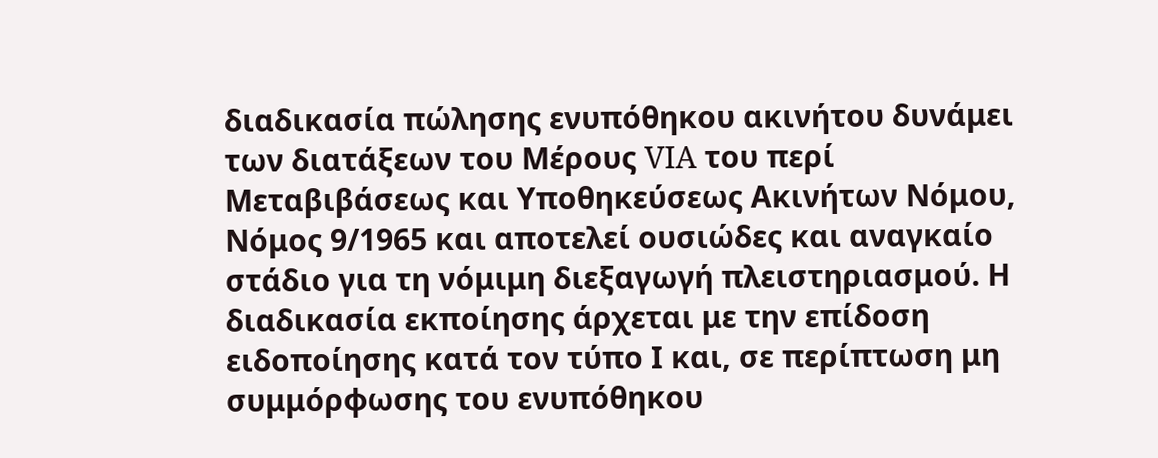διαδικασία πώλησης ενυπόθηκου ακινήτου δυνάμει των διατάξεων του Μέρους VIA του περί Μεταβιβάσεως και Υποθηκεύσεως Ακινήτων Νόμου, Νόμος 9/1965 και αποτελεί ουσιώδες και αναγκαίο στάδιο για τη νόμιμη διεξαγωγή πλειστηριασμού. Η διαδικασία εκποίησης άρχεται με την επίδοση ειδοποίησης κατά τον τύπο Ι και, σε περίπτωση μη συμμόρφωσης του ενυπόθηκου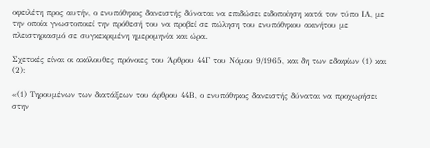οφειλέτη προς αυτήν, ο ενυπόθηκος δανειστής δύναται να επιδώσει ειδοποίηση κατά τον τύπο ΙΑ, με την οποία γνωστοποιεί την πρόθεσή του να προβεί σε πώληση του ενυπόθηκου ακινήτου με πλειστηριασμό σε συγκεκριμένη ημερομηνία και ώρα.

Σχετικές είναι οι ακόλουθες πρόνοιες του Άρθρου 44Γ του Νόμου 9/1965, και δη των εδαφίων (1) και (2):

«(1) Τηρουμένων των διατάξεων του άρθρου 44Β, ο ενυπόθηκος δανειστής δύναται να προχωρήσει στην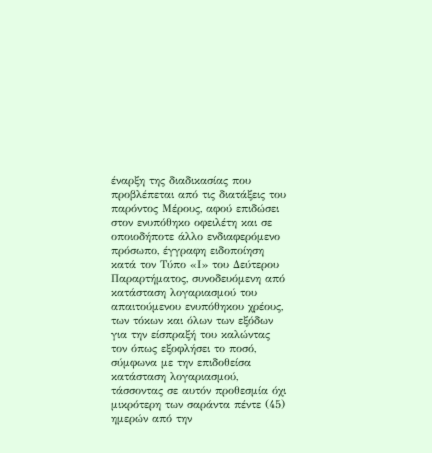έναρξη της διαδικασίας που προβλέπεται από τις διατάξεις του  παρόντος Μέρους, αφού επιδώσει στον ενυπόθηκο οφειλέτη και σε οποιοδήποτε άλλο ενδιαφερόμενο πρόσωπο, έγγραφη ειδοποίηση κατά τον Τύπο «Ι» του Δεύτερου Παραρτήματος, συνοδευόμενη από κατάσταση λογαριασμού του απαιτούμενου ενυπόθηκου χρέους, των τόκων και όλων των εξόδων για την είσπραξή του καλώντας τον όπως εξοφλήσει το ποσό, σύμφωνα με την επιδοθείσα κατάσταση λογαριασμού, τάσσοντας σε αυτόν προθεσμία όχι μικρότερη των σαράντα πέντε (45) ημερών από την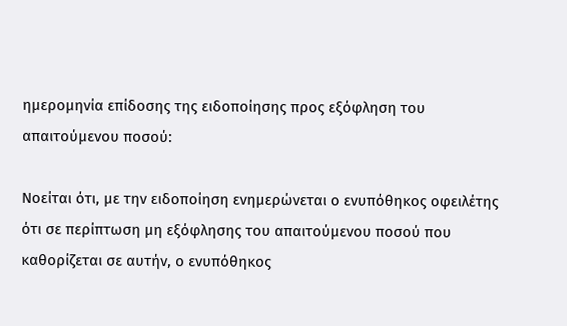ημερομηνία επίδοσης της ειδοποίησης προς εξόφληση του απαιτούμενου ποσού:

Νοείται ότι, με την ειδοποίηση ενημερώνεται ο ενυπόθηκος οφειλέτης ότι σε περίπτωση μη εξόφλησης του απαιτούμενου ποσού που καθορίζεται σε αυτήν, ο ενυπόθηκος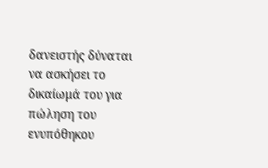δανειστής δύναται να ασκήσει το δικαίωμά του για πώληση του ενυπόθηκου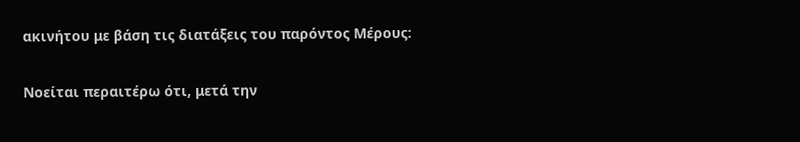ακινήτου με βάση τις διατάξεις του παρόντος Μέρους:

Νοείται περαιτέρω ότι, μετά την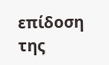επίδοση της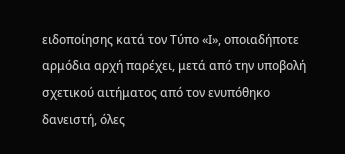ειδοποίησης κατά τον Τύπο «Ι», οποιαδήποτε αρμόδια αρχή παρέχει, μετά από την υποβολή σχετικού αιτήματος από τον ενυπόθηκο δανειστή, όλες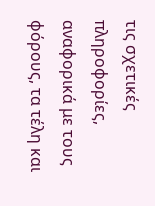τις σχετικές πληροφορίες, αναφορικά με τους φόρους, τα τέλη και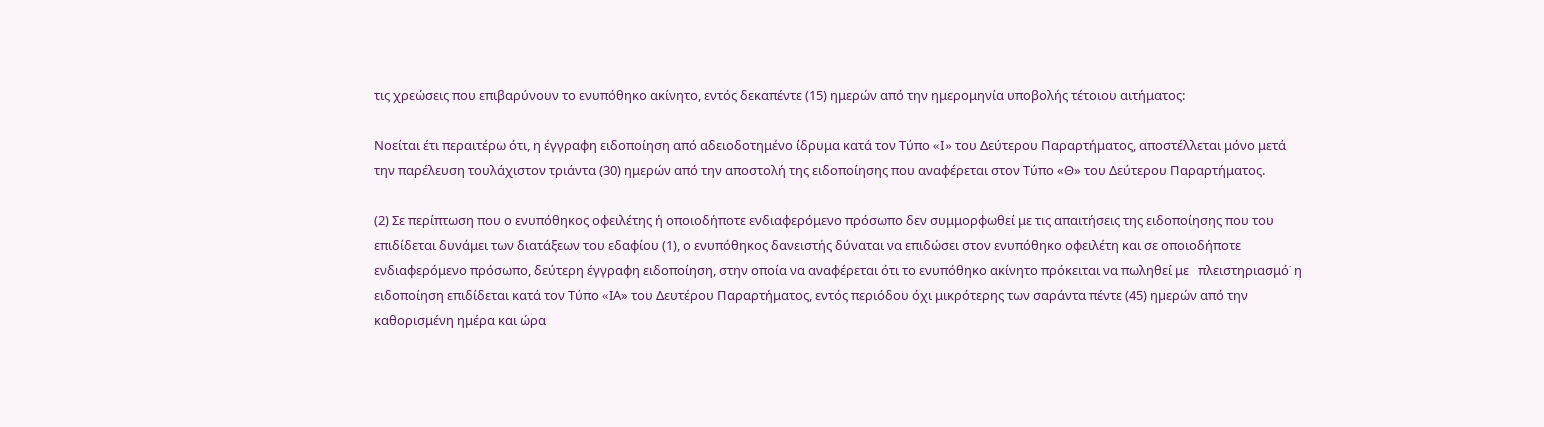τις χρεώσεις που επιβαρύνουν το ενυπόθηκο ακίνητο, εντός δεκαπέντε (15) ημερών από την ημερομηνία υποβολής τέτοιου αιτήματος:

Νοείται έτι περαιτέρω ότι, η έγγραφη ειδοποίηση από αδειοδοτημένο ίδρυμα κατά τον Τύπο «I» του Δεύτερου Παραρτήματος, αποστέλλεται μόνο μετά την παρέλευση τουλάχιστον τριάντα (30) ημερών από την αποστολή της ειδοποίησης που αναφέρεται στον Τύπο «Θ» του Δεύτερου Παραρτήματος.

(2) Σε περίπτωση που ο ενυπόθηκος οφειλέτης ή οποιοδήποτε ενδιαφερόμενο πρόσωπο δεν συμμορφωθεί με τις απαιτήσεις της ειδοποίησης που του επιδίδεται δυνάμει των διατάξεων του εδαφίου (1), ο ενυπόθηκος δανειστής δύναται να επιδώσει στον ενυπόθηκο οφειλέτη και σε οποιοδήποτε ενδιαφερόμενο πρόσωπο, δεύτερη έγγραφη ειδοποίηση, στην οποία να αναφέρεται ότι το ενυπόθηκο ακίνητο πρόκειται να πωληθεί με   πλειστηριασμό˙ η ειδοποίηση επιδίδεται κατά τον Τύπο «IΑ» του Δευτέρου Παραρτήματος, εντός περιόδου όχι μικρότερης των σαράντα πέντε (45) ηµερών από την καθορισμένη ημέρα και ώρα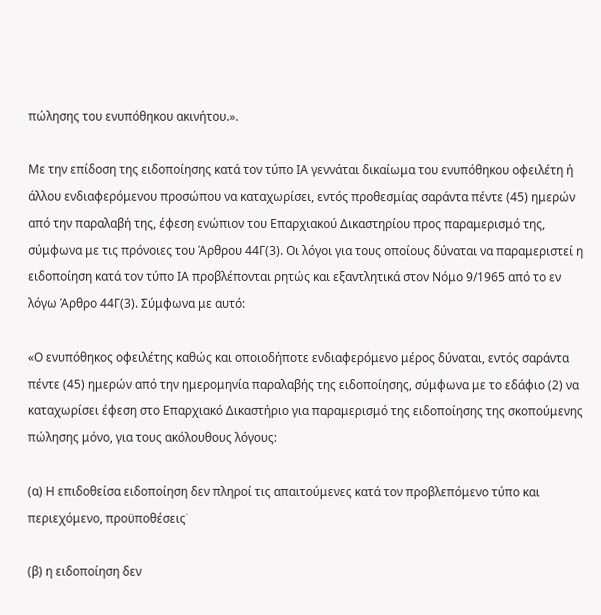πώλησης του ενυπόθηκου ακινήτου.».

Με την επίδοση της ειδοποίησης κατά τον τύπο ΙΑ γεννάται δικαίωμα του ενυπόθηκου οφειλέτη ή άλλου ενδιαφερόμενου προσώπου να καταχωρίσει, εντός προθεσμίας σαράντα πέντε (45) ημερών από την παραλαβή της, έφεση ενώπιον του Επαρχιακού Δικαστηρίου προς παραμερισμό της, σύμφωνα με τις πρόνοιες του Άρθρου 44Γ(3). Οι λόγοι για τους οποίους δύναται να παραμεριστεί η ειδοποίηση κατά τον τύπο ΙΑ προβλέπονται ρητώς και εξαντλητικά στον Νόμο 9/1965 από το εν λόγω Άρθρο 44Γ(3). Σύμφωνα με αυτό:

«Ο ενυπόθηκος οφειλέτης καθώς και οποιοδήποτε ενδιαφερόμενο μέρος δύναται, εντός σαράντα πέντε (45) ημερών από την ημερομηνία παραλαβής της ειδοποίησης, σύμφωνα με το εδάφιο (2) να καταχωρίσει έφεση στο Επαρχιακό Δικαστήριο για παραμερισμό της ειδοποίησης της σκοπούμενης πώλησης μόνο, για τους ακόλουθους λόγους:

(α) Η επιδοθείσα ειδοποίηση δεν πληροί τις απαιτούμενες κατά τον προβλεπόμενο τύπο και περιεχόμενο, προϋποθέσεις˙

(β) η ειδοποίηση δεν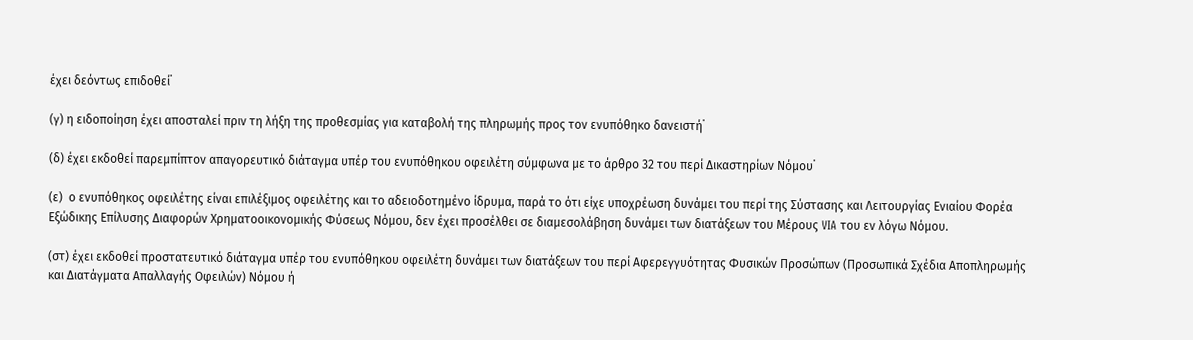έχει δεόντως επιδοθεί˙

(γ) η ειδοποίηση έχει αποσταλεί πριν τη λήξη της προθεσμίας για καταβολή της πληρωμής προς τον ενυπόθηκο δανειστή˙

(δ) έχει εκδοθεί παρεμπίπτον απαγορευτικό διάταγμα υπέρ του ενυπόθηκου οφειλέτη σύμφωνα με το άρθρο 32 του περί Δικαστηρίων Νόμου˙

(ε)  ο ενυπόθηκος οφειλέτης είναι επιλέξιμος οφειλέτης και το αδειοδοτημένο ίδρυμα, παρά το ότι είχε υποχρέωση δυνάμει του περί της Σύστασης και Λειτουργίας Ενιαίου Φορέα Εξώδικης Επίλυσης Διαφορών Χρηματοοικονομικής Φύσεως Νόμου, δεν έχει προσέλθει σε διαμεσολάβηση δυνάμει των διατάξεων του Μέρους VIA του εν λόγω Νόμου.

(στ) έχει εκδοθεί προστατευτικό διάταγμα υπέρ του ενυπόθηκου οφειλέτη δυνάμει των διατάξεων του περί Αφερεγγυότητας Φυσικών Προσώπων (Προσωπικά Σχέδια Αποπληρωμής και Διατάγματα Απαλλαγής Οφειλών) Νόμου ή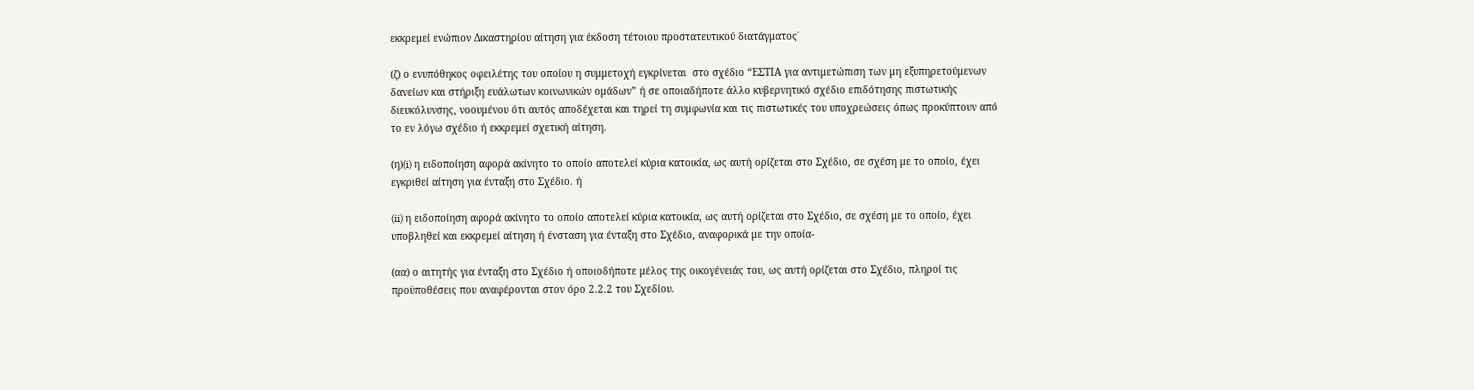εκκρεμεί ενώπιον Δικαστηρίου αίτηση για έκδοση τέτοιου προστατευτικού διατάγματος˙

(ζ) ο ενυπόθηκος οφειλέτης του οποίου η συμμετοχή εγκρίνεται  στο σχέδιο “ΕΣΤΙΑ για αντιμετώπιση των μη εξυπηρετούμενων δανείων και στήριξη ευάλωτων κοινωνικών ομάδων” ή σε οποιαδήποτε άλλο κυβερνητικό σχέδιο επιδότησης πιστωτικής διευκόλυνσης, νοουμένου ότι αυτός αποδέχεται και τηρεί τη συμφωνία και τις πιστωτικές του υποχρεώσεις όπως προκύπτουν από το εν λόγω σχέδιο ή εκκρεμεί σχετική αίτηση.

(η)(i) η ειδοποίηση αφορά ακίνητο το οποίο αποτελεί κύρια κατοικία, ως αυτή ορίζεται στο Σχέδιο, σε σχέση με το οποίο, έχει εγκριθεί αίτηση για ένταξη στο Σχέδιο. ή

(ii) η ειδοποίηση αφορά ακίνητο το οποίο αποτελεί κύρια κατοικία, ως αυτή ορίζεται στο Σχέδιο, σε σχέση με το οποίο, έχει υποβληθεί και εκκρεμεί αίτηση ή ένσταση για ένταξη στο Σχέδιο, αναφορικά με την οποία-

(αα) ο αιτητής για ένταξη στο Σχέδιο ή οποιοδήποτε μέλος της οικογένειάς του, ως αυτή ορίζεται στο Σχέδιο, πληροί τις προϋποθέσεις που αναφέρονται στον όρο 2.2.2 του Σχεδίου.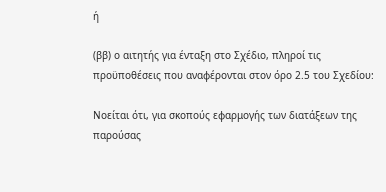ή

(ββ) ο αιτητής για ένταξη στο Σχέδιο, πληροί τις προϋποθέσεις που αναφέρονται στον όρο 2.5 του Σχεδίου:

Νοείται ότι, για σκοπούς εφαρμογής των διατάξεων της παρούσας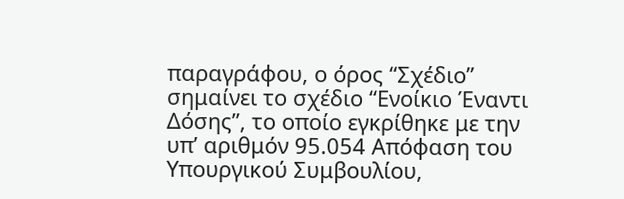παραγράφου, ο όρος “Σχέδιο” σημαίνει το σχέδιο “Ενοίκιο Έναντι Δόσης”, το οποίο εγκρίθηκε με την υπ’ αριθμόν 95.054 Απόφαση του Υπουργικού Συμβουλίου,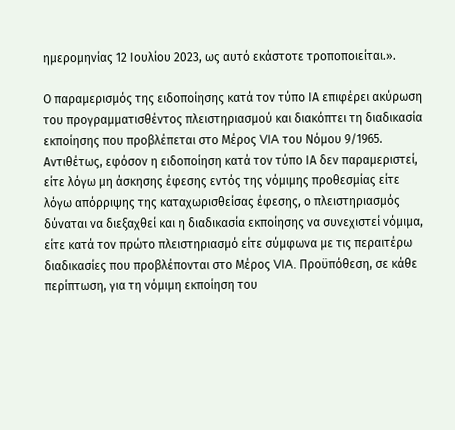ημερομηνίας 12 Ιουλίου 2023, ως αυτό εκάστοτε τροποποιείται.».

Ο παραμερισμός της ειδοποίησης κατά τον τύπο ΙΑ επιφέρει ακύρωση του προγραμματισθέντος πλειστηριασμού και διακόπτει τη διαδικασία εκποίησης που προβλέπεται στο Μέρος VIA του Νόμου 9/1965. Αντιθέτως, εφόσον η ειδοποίηση κατά τον τύπο ΙΑ δεν παραμεριστεί, είτε λόγω μη άσκησης έφεσης εντός της νόμιμης προθεσμίας είτε λόγω απόρριψης της καταχωρισθείσας έφεσης, ο πλειστηριασμός δύναται να διεξαχθεί και η διαδικασία εκποίησης να συνεχιστεί νόμιμα, είτε κατά τον πρώτο πλειστηριασμό είτε σύμφωνα με τις περαιτέρω διαδικασίες που προβλέπονται στο Μέρος VIA. Προϋπόθεση, σε κάθε περίπτωση, για τη νόμιμη εκποίηση του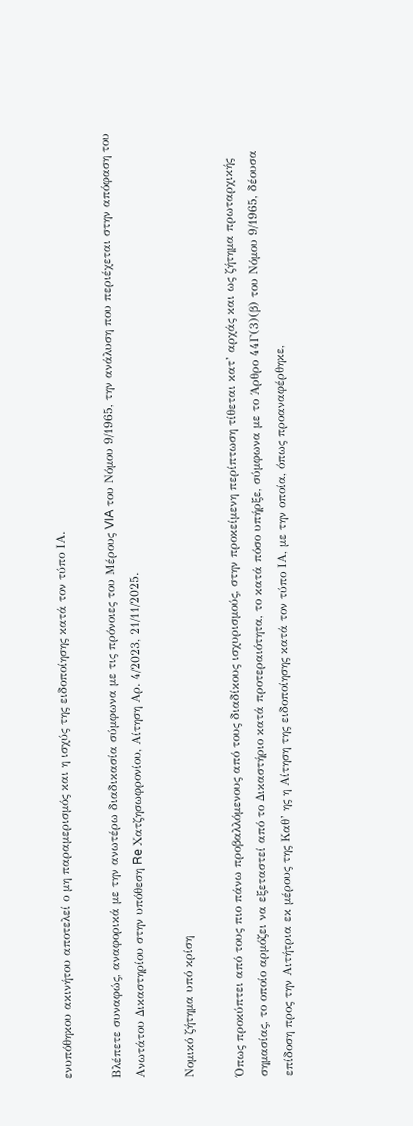ενυπόθηκου ακινήτου αποτελεί ο μη παραμερισμός και η ισχύς της ειδοποίησης κατά τον τύπο ΙΑ.

Βλέπετε συναφώς, αναφορικά με την ανωτέρω διαδικασία σύμφωνα με τις πρόνοιες του Μέρους VIA του Νόμου 9/1965, την ανάλυση που περιέχεται στην απόφαση του Ανωτάτου Δικαστηρίου στην υπόθεση Re Χατζησωφρονίου, Αίτηση Αρ. 4/2023, 21/11/2025.

Νομικό ζήτημα υπό κρίση

Όπως προκύπτει από τους πιο πάνω προβαλλόμενους από τους διαδίκους ισχυρισμούς, στην προκείμενη περίπτωση τίθεται κατ’ αρχάς και ως ζήτημα πρωταρχικής σημασίας, το οποίο αρμόζει να εξεταστεί από το Δικαστήριο κατά προτεραιότητα, το κατά πόσο υπήρξε, σύμφωνα με το Άρθρο 44Γ(3)(β) του Νόμου 9/1965, δέουσα επίδοση προς την Αιτήτρια εκ μέρους της Καθ’ ης η Αίτηση της ειδοποίησης κατά τον τύπο ΙΑ, με την οποία, όπως προαναφέρθηκε,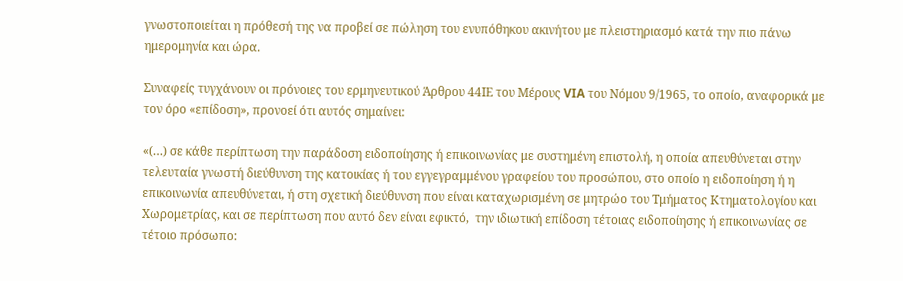γνωστοποιείται η πρόθεσή της να προβεί σε πώληση του ενυπόθηκου ακινήτου με πλειστηριασμό κατά την πιο πάνω ημερομηνία και ώρα.

Συναφείς τυγχάνουν οι πρόνοιες του ερμηνευτικού Άρθρου 44ΙΕ του Μέρους VIA του Νόμου 9/1965, το οποίο, αναφορικά με τον όρο «επίδοση», προνοεί ότι αυτός σημαίνει:

«(…) σε κάθε περίπτωση την παράδοση ειδοποίησης ή επικοινωνίας με συστημένη επιστολή, η οποία απευθύνεται στην τελευταία γνωστή διεύθυνση της κατοικίας ή του εγγεγραμμένου γραφείου του προσώπου, στο οποίο η ειδοποίηση ή η επικοινωνία απευθύνεται, ή στη σχετική διεύθυνση που είναι καταχωρισμένη σε μητρώο του Τμήματος Κτηματολογίου και Χωρομετρίας, και σε περίπτωση που αυτό δεν είναι εφικτό,  την ιδιωτική επίδοση τέτοιας ειδοποίησης ή επικοινωνίας σε τέτοιο πρόσωπο: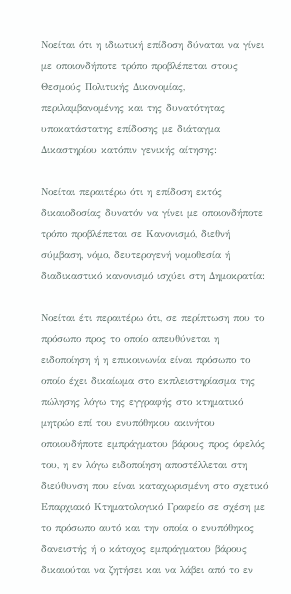Νοείται ότι η ιδιωτική επίδοση δύναται να γίνει με οποιονδήποτε τρόπο προβλέπεται στους Θεσμούς Πολιτικής Δικονομίας, περιλαμβανομένης και της δυνατότητας υποκατάστατης επίδοσης με διάταγμα Δικαστηρίου κατόπιν γενικής αίτησης:

Νοείται περαιτέρω ότι η επίδοση εκτός δικαιοδοσίας δυνατόν να γίνει με οποιονδήποτε τρόπο προβλέπεται σε Κανονισμό, διεθνή σύμβαση, νόμο, δευτερογενή νομοθεσία ή διαδικαστικό κανονισμό ισχύει στη Δημοκρατία:

Νοείται έτι περαιτέρω ότι, σε περίπτωση που το πρόσωπο προς το οποίο απευθύνεται η ειδοποίηση ή η επικοινωνία είναι πρόσωπο το οποίο έχει δικαίωμα στο εκπλειστηρίασμα της πώλησης λόγω της εγγραφής στο κτηματικό μητρώο επί του ενυπόθηκου ακινήτου οποιουδήποτε εμπράγματου βάρους προς όφελός του, η εν λόγω ειδοποίηση αποστέλλεται στη διεύθυνση που είναι καταχωρισμένη στο σχετικό Επαρχιακό Κτηματολογικό Γραφείο σε σχέση με το πρόσωπο αυτό και την οποία ο ενυπόθηκος δανειστής ή ο κάτοχος εμπράγματου βάρους δικαιούται να ζητήσει και να λάβει από το εν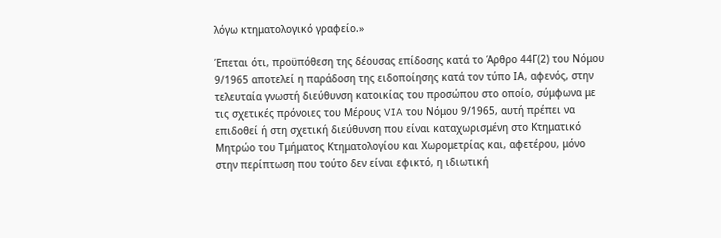λόγω κτηματολογικό γραφείο.»

Έπεται ότι, προϋπόθεση της δέουσας επίδοσης κατά το Άρθρο 44Γ(2) του Νόμου 9/1965 αποτελεί η παράδοση της ειδοποίησης κατά τον τύπο ΙΑ, αφενός, στην τελευταία γνωστή διεύθυνση κατοικίας του προσώπου στο οποίο, σύμφωνα με τις σχετικές πρόνοιες του Μέρους VIA του Νόμου 9/1965, αυτή πρέπει να επιδοθεί ή στη σχετική διεύθυνση που είναι καταχωρισμένη στο Κτηματικό Μητρώο του Τμήματος Κτηματολογίου και Χωρομετρίας και, αφετέρου, μόνο στην περίπτωση που τούτο δεν είναι εφικτό, η ιδιωτική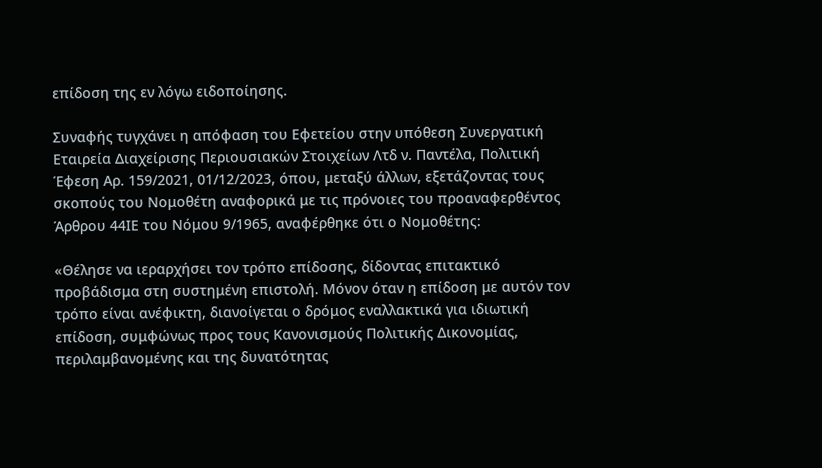επίδοση της εν λόγω ειδοποίησης.

Συναφής τυγχάνει η απόφαση του Εφετείου στην υπόθεση Συνεργατική Εταιρεία Διαχείρισης Περιουσιακών Στοιχείων Λτδ ν. Παντέλα, Πολιτική Έφεση Αρ. 159/2021, 01/12/2023, όπου, μεταξύ άλλων, εξετάζοντας τους σκοπούς του Νομοθέτη αναφορικά με τις πρόνοιες του προαναφερθέντος Άρθρου 44ΙΕ του Νόμου 9/1965, αναφέρθηκε ότι ο Νομοθέτης:

«Θέλησε να ιεραρχήσει τον τρόπο επίδοσης, δίδοντας επιτακτικό προβάδισμα στη συστημένη επιστολή. Μόνον όταν η επίδοση με αυτόν τον τρόπο είναι ανέφικτη, διανοίγεται ο δρόμος εναλλακτικά για ιδιωτική επίδοση, συμφώνως προς τους Κανονισμούς Πολιτικής Δικονομίας, περιλαμβανομένης και της δυνατότητας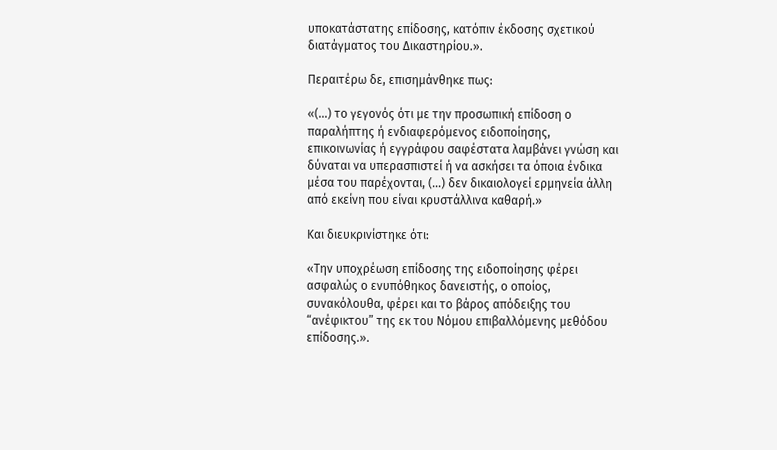υποκατάστατης επίδοσης, κατόπιν έκδοσης σχετικού διατάγματος του Δικαστηρίου.».

Περαιτέρω δε, επισημάνθηκε πως:

«(…) το γεγονός ότι με την προσωπική επίδοση ο παραλήπτης ή ενδιαφερόμενος ειδοποίησης, επικοινωνίας ή εγγράφου σαφέστατα λαμβάνει γνώση και δύναται να υπερασπιστεί ή να ασκήσει τα όποια ένδικα μέσα του παρέχονται, (…) δεν δικαιολογεί ερμηνεία άλλη από εκείνη που είναι κρυστάλλινα καθαρή.»

Και διευκρινίστηκε ότι:

«Την υποχρέωση επίδοσης της ειδοποίησης φέρει ασφαλώς ο ενυπόθηκος δανειστής, ο οποίος, συνακόλουθα, φέρει και το βάρος απόδειξης του “ανέφικτου” της εκ του Νόμου επιβαλλόμενης μεθόδου επίδοσης.».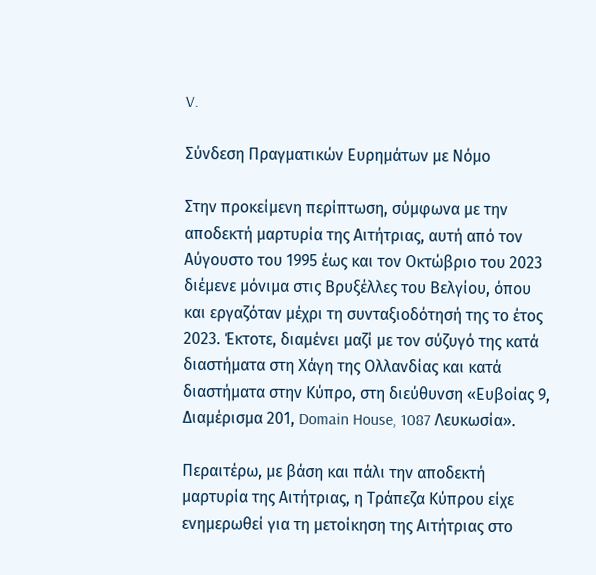V.

Σύνδεση Πραγματικών Ευρημάτων με Νόμο

Στην προκείμενη περίπτωση, σύμφωνα με την αποδεκτή μαρτυρία της Αιτήτριας, αυτή από τον Αύγουστο του 1995 έως και τον Οκτώβριο του 2023 διέμενε μόνιμα στις Βρυξέλλες του Βελγίου, όπου και εργαζόταν μέχρι τη συνταξιοδότησή της το έτος 2023. Έκτοτε, διαμένει μαζί με τον σύζυγό της κατά διαστήματα στη Χάγη της Ολλανδίας και κατά διαστήματα στην Κύπρο, στη διεύθυνση «Ευβοίας 9, Διαμέρισμα 201, Domain House, 1087 Λευκωσία».

Περαιτέρω, με βάση και πάλι την αποδεκτή μαρτυρία της Αιτήτριας, η Τράπεζα Κύπρου είχε ενημερωθεί για τη μετοίκηση της Αιτήτριας στο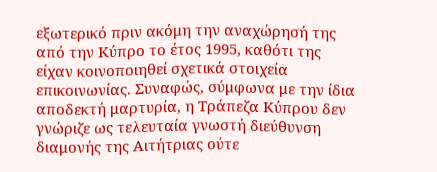εξωτερικό πριν ακόμη την αναχώρησή της από την Κύπρο το έτος 1995, καθότι της είχαν κοινοποιηθεί σχετικά στοιχεία επικοινωνίας. Συναφώς, σύμφωνα με την ίδια αποδεκτή μαρτυρία, η Τράπεζα Κύπρου δεν γνώριζε ως τελευταία γνωστή διεύθυνση διαμονής της Αιτήτριας ούτε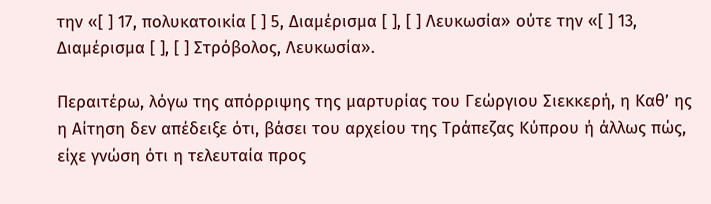την «[ ] 17, πολυκατοικία [ ] 5, Διαμέρισμα [ ], [ ] Λευκωσία» ούτε την «[ ] 13, Διαμέρισμα [ ], [ ] Στρόβολος, Λευκωσία».

Περαιτέρω, λόγω της απόρριψης της μαρτυρίας του Γεώργιου Σιεκκερή, η Καθ’ ης η Αίτηση δεν απέδειξε ότι, βάσει του αρχείου της Τράπεζας Κύπρου ή άλλως πώς, είχε γνώση ότι η τελευταία προς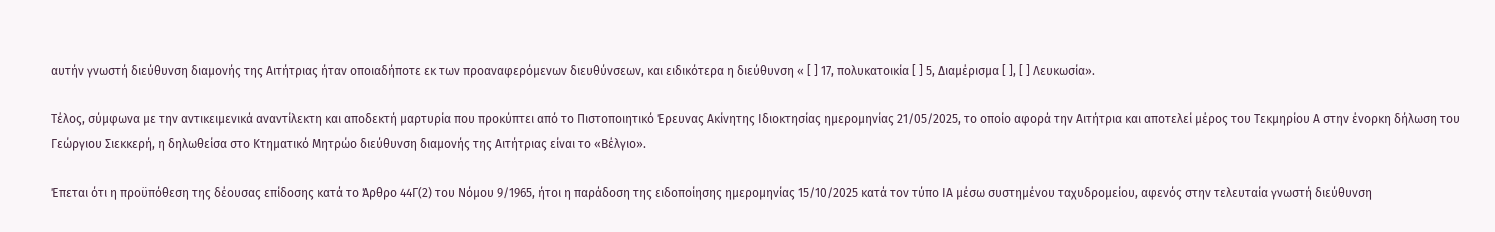αυτήν γνωστή διεύθυνση διαμονής της Αιτήτριας ήταν οποιαδήποτε εκ των προαναφερόμενων διευθύνσεων, και ειδικότερα η διεύθυνση « [ ] 17, πολυκατοικία [ ] 5, Διαμέρισμα [ ], [ ] Λευκωσία».

Τέλος, σύμφωνα με την αντικειμενικά αναντίλεκτη και αποδεκτή μαρτυρία που προκύπτει από το Πιστοποιητικό Έρευνας Ακίνητης Ιδιοκτησίας ημερομηνίας 21/05/2025, το οποίο αφορά την Αιτήτρια και αποτελεί μέρος του Τεκμηρίου Α στην ένορκη δήλωση του Γεώργιου Σιεκκερή, η δηλωθείσα στο Κτηματικό Μητρώο διεύθυνση διαμονής της Αιτήτριας είναι το «Βέλγιο».

Έπεται ότι η προϋπόθεση της δέουσας επίδοσης κατά το Άρθρο 44Γ(2) του Νόμου 9/1965, ήτοι η παράδοση της ειδοποίησης ημερομηνίας 15/10/2025 κατά τον τύπο ΙΑ μέσω συστημένου ταχυδρομείου, αφενός στην τελευταία γνωστή διεύθυνση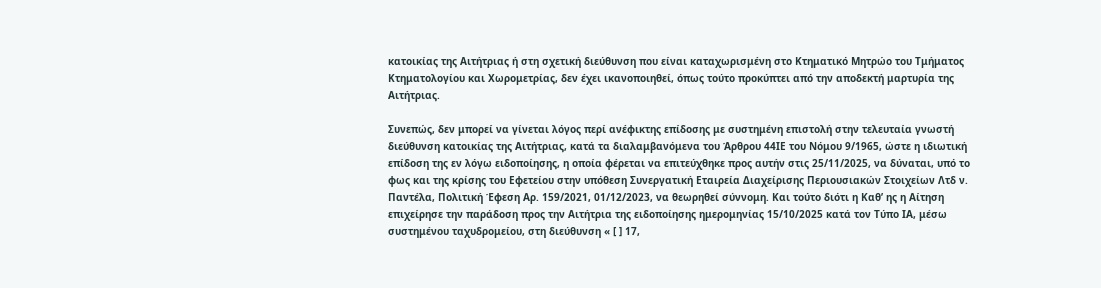κατοικίας της Αιτήτριας ή στη σχετική διεύθυνση που είναι καταχωρισμένη στο Κτηματικό Μητρώο του Τμήματος Κτηματολογίου και Χωρομετρίας, δεν έχει ικανοποιηθεί, όπως τούτο προκύπτει από την αποδεκτή μαρτυρία της Αιτήτριας.

Συνεπώς, δεν μπορεί να γίνεται λόγος περί ανέφικτης επίδοσης με συστημένη επιστολή στην τελευταία γνωστή διεύθυνση κατοικίας της Αιτήτριας, κατά τα διαλαμβανόμενα του Άρθρου 44ΙΕ του Νόμου 9/1965, ώστε η ιδιωτική επίδοση της εν λόγω ειδοποίησης, η οποία φέρεται να επιτεύχθηκε προς αυτήν στις 25/11/2025, να δύναται, υπό το φως και της κρίσης του Εφετείου στην υπόθεση Συνεργατική Εταιρεία Διαχείρισης Περιουσιακών Στοιχείων Λτδ ν. Παντέλα, Πολιτική Έφεση Αρ. 159/2021, 01/12/2023, να θεωρηθεί σύννομη. Και τούτο διότι η Καθ’ ης η Αίτηση επιχείρησε την παράδοση προς την Αιτήτρια της ειδοποίησης ημερομηνίας 15/10/2025 κατά τον Τύπο ΙΑ, μέσω συστημένου ταχυδρομείου, στη διεύθυνση « [ ] 17,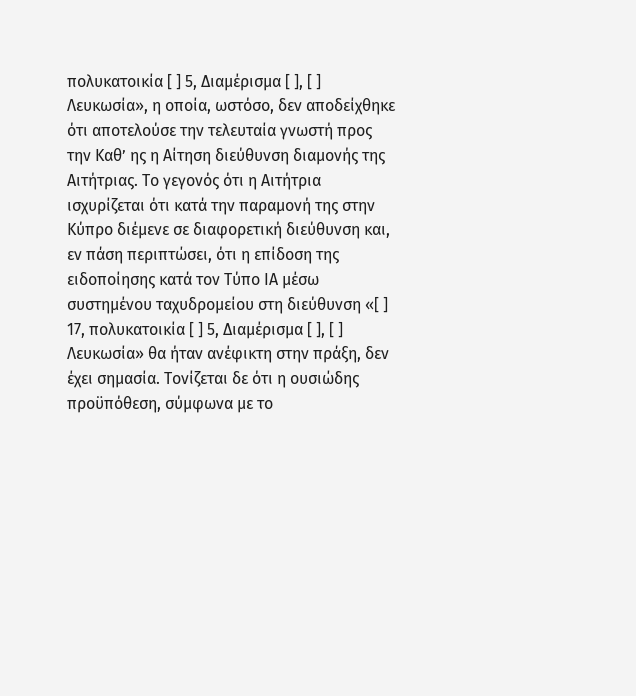πολυκατοικία [ ] 5, Διαμέρισμα [ ], [ ] Λευκωσία», η οποία, ωστόσο, δεν αποδείχθηκε ότι αποτελούσε την τελευταία γνωστή προς την Καθ’ ης η Αίτηση διεύθυνση διαμονής της Αιτήτριας. Το γεγονός ότι η Αιτήτρια ισχυρίζεται ότι κατά την παραμονή της στην Κύπρο διέμενε σε διαφορετική διεύθυνση και, εν πάση περιπτώσει, ότι η επίδοση της ειδοποίησης κατά τον Τύπο ΙΑ μέσω συστημένου ταχυδρομείου στη διεύθυνση «[ ] 17, πολυκατοικία [ ] 5, Διαμέρισμα [ ], [ ] Λευκωσία» θα ήταν ανέφικτη στην πράξη, δεν έχει σημασία. Τονίζεται δε ότι η ουσιώδης προϋπόθεση, σύμφωνα με το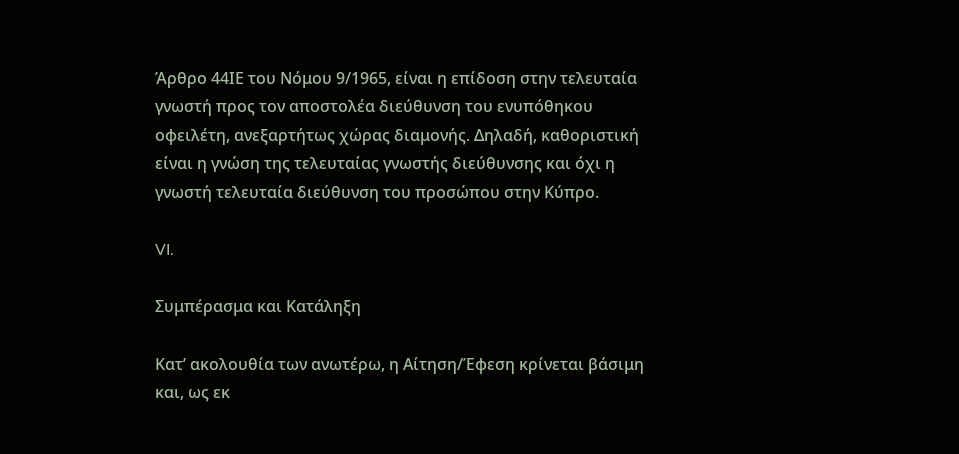Άρθρο 44ΙΕ του Νόμου 9/1965, είναι η επίδοση στην τελευταία γνωστή προς τον αποστολέα διεύθυνση του ενυπόθηκου οφειλέτη, ανεξαρτήτως χώρας διαμονής. Δηλαδή, καθοριστική είναι η γνώση της τελευταίας γνωστής διεύθυνσης και όχι η γνωστή τελευταία διεύθυνση του προσώπου στην Κύπρο.

VI.

Συμπέρασμα και Κατάληξη

Κατ’ ακολουθία των ανωτέρω, η Αίτηση/Έφεση κρίνεται βάσιμη και, ως εκ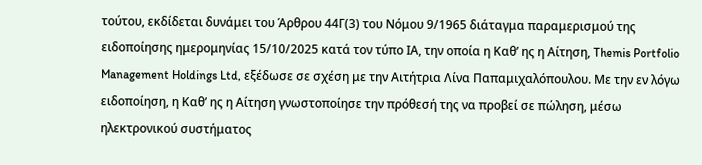τούτου, εκδίδεται δυνάμει του Άρθρου 44Γ(3) του Νόμου 9/1965 διάταγμα παραμερισμού της ειδοποίησης ημερομηνίας 15/10/2025 κατά τον τύπο ΙΑ, την οποία η Καθ’ ης η Αίτηση, Themis Portfolio Management Holdings Ltd, εξέδωσε σε σχέση με την Αιτήτρια Λίνα Παπαμιχαλόπουλου. Με την εν λόγω ειδοποίηση, η Καθ’ ης η Αίτηση γνωστοποίησε την πρόθεσή της να προβεί σε πώληση, μέσω ηλεκτρονικού συστήματος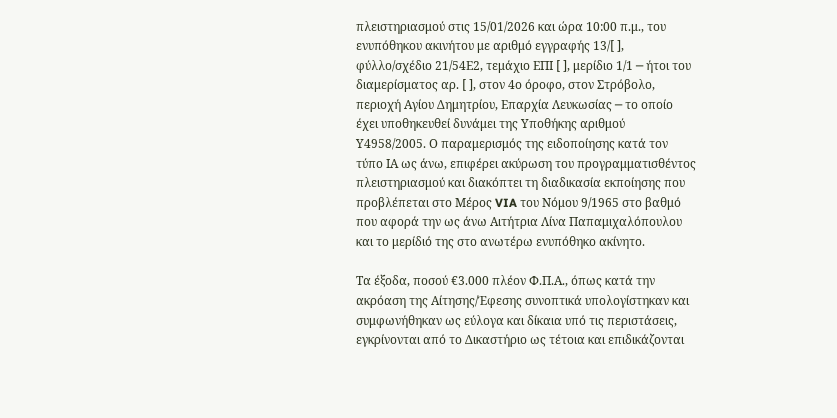πλειστηριασμού στις 15/01/2026 και ώρα 10:00 π.μ., του ενυπόθηκου ακινήτου με αριθμό εγγραφής 13/[ ], φύλλο/σχέδιο 21/54Ε2, τεμάχιο ΕΠΙ [ ], μερίδιο 1/1 ─ ήτοι του διαμερίσματος αρ. [ ], στον 4ο όροφο, στον Στρόβολο, περιοχή Αγίου Δημητρίου, Επαρχία Λευκωσίας ─ το οποίο έχει υποθηκευθεί δυνάμει της Υποθήκης αριθμού Υ4958/2005. Ο παραμερισμός της ειδοποίησης κατά τον τύπο ΙΑ ως άνω, επιφέρει ακύρωση του προγραμματισθέντος πλειστηριασμού και διακόπτει τη διαδικασία εκποίησης που προβλέπεται στο Μέρος VIA του Νόμου 9/1965 στο βαθμό που αφορά την ως άνω Αιτήτρια Λίνα Παπαμιχαλόπουλου και το μερίδιό της στο ανωτέρω ενυπόθηκο ακίνητο.

Τα έξοδα, ποσού €3.000 πλέον Φ.Π.Α., όπως κατά την ακρόαση της Αίτησης/Έφεσης συνοπτικά υπολογίστηκαν και συμφωνήθηκαν ως εύλογα και δίκαια υπό τις περιστάσεις, εγκρίνονται από το Δικαστήριο ως τέτοια και επιδικάζονται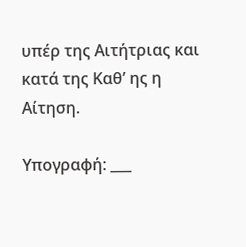υπέρ της Αιτήτριας και κατά της Καθ’ ης η Αίτηση.

Υπογραφή: ___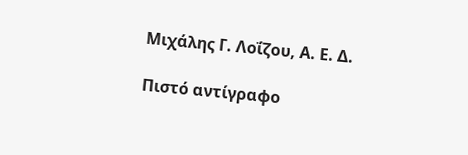Μιχάλης Γ. Λοΐζου, Α. Ε. Δ.

Πιστό αντίγραφο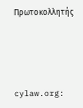Πρωτοκολλητής




cylaw.org: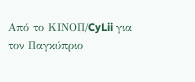Από το ΚΙΝOΠ/CyLii για τον Παγκύπριο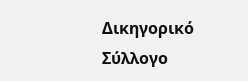Δικηγορικό Σύλλογο